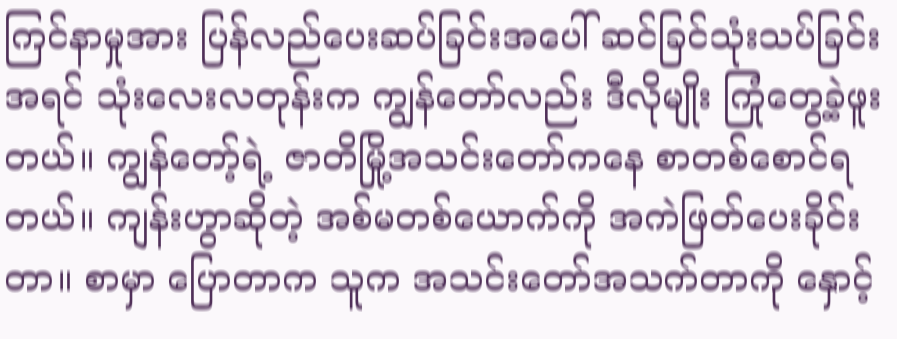ကြင်နာမှုအား ပြန်လည်ပေးဆပ်ခြင်းအပေါ် ဆင်ခြင်သုံးသပ်ခြင်း
အရင် သုံးလေးလတုန်းက ကျွန်တော်လည်း ဒီလိုမျိုး ကြုံတွေ့ခဲ့ဖူးတယ်။ ကျွန်တော့်ရဲ့ ဇာတိမြို့အသင်းတော်ကနေ စာတစ်စောင်ရတယ်။ ကျန်းဟွာဆိုတဲ့ အစ်မတစ်ယောက်ကို အကဲဖြတ်ပေးခိုင်းတာ။ စာမှာ ပြောတာက သူက အသင်းတော်အသက်တာကို နှောင့်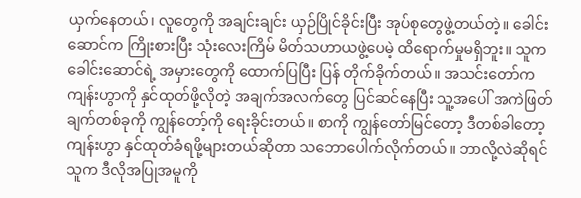ယှက်နေတယ်၊ လူတွေကို အချင်းချင်း ယှဉ်ပြိုင်ခိုင်းပြီး အုပ်စုတွေဖွဲ့တယ်တဲ့။ ခေါင်းဆောင်က ကြိုးစားပြီး သုံးလေးကြိမ် မိတ်သဟာယဖွဲ့ပေမဲ့ ထိရောက်မှုမရှိဘူး။ သူက ခေါင်းဆောင်ရဲ့ အမှားတွေကို ထောက်ပြပြီး ပြန် တိုက်ခိုက်တယ်။ အသင်းတော်က ကျန်းဟွာကို နှင်ထုတ်ဖို့လိုတဲ့ အချက်အလက်တွေ ပြင်ဆင်နေပြီး သူ့အပေါ် အကဲဖြတ်ချက်တစ်ခုကို ကျွန်တော့်ကို ရေးခိုင်းတယ်။ စာကို ကျွန်တော်မြင်တော့ ဒီတစ်ခါတော့ ကျန်းဟွာ နှင်ထုတ်ခံရဖို့များတယ်ဆိုတာ သဘောပေါက်လိုက်တယ်။ ဘာလို့လဲဆိုရင် သူက ဒီလိုအပြုအမူကို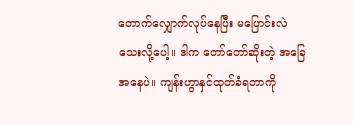တောက်လျှောက်လုပ်နေပြီး မပြောင်းလဲသေးလို့ပေါ့။ ဒါက တော်တော်ဆိုးတဲ့ အခြေအနေပဲ။ ကျန်းဟွာနှင်ထုတ်ခံရတာကို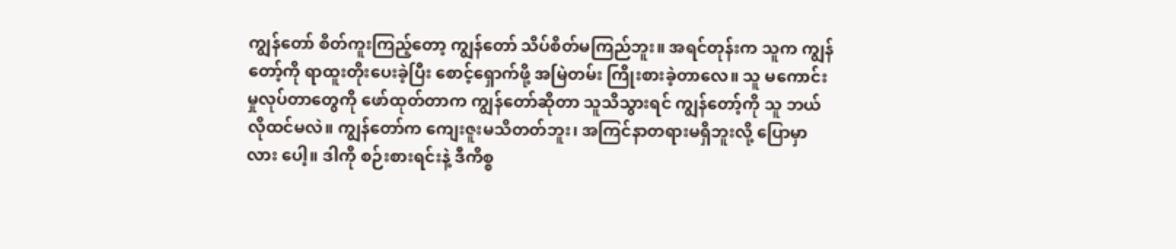ကျွန်တော် စိတ်ကူးကြည့်တော့ ကျွန်တော် သိပ်စိတ်မကြည်ဘူး။ အရင်တုန်းက သူက ကျွန်တော့်ကို ရာထူးတိုးပေးခဲ့ပြီး စောင့်ရှောက်ဖို့ အမြဲတမ်း ကြိုးစားခဲ့တာလေ။ သူ မကောင်းမှုလုပ်တာတွေကို ဖော်ထုတ်တာက ကျွန်တော်ဆိုတာ သူသိသွားရင် ကျွန်တော့်ကို သူ ဘယ်လိုထင်မလဲ။ ကျွန်တော်က ကျေးဇူးမသိတတ်ဘူး၊ အကြင်နာတရားမရှိဘူးလို့ ပြောမှာလား ပေါ့။ ဒါကို စဉ်းစားရင်းနဲ့ ဒီကိစ္စ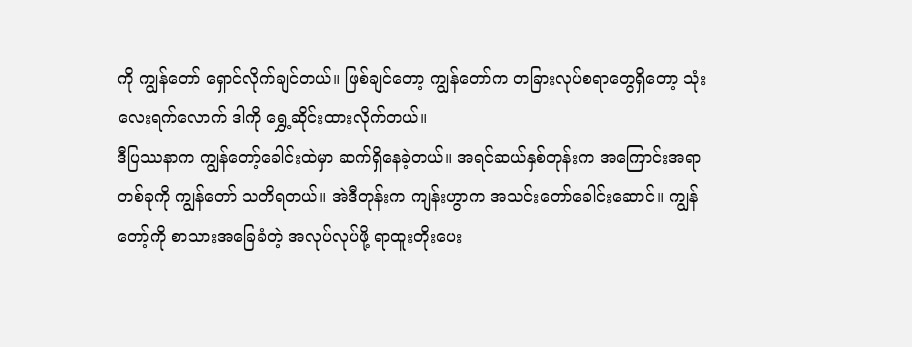ကို ကျွန်တော် ရှောင်လိုက်ချင်တယ်။ ဖြစ်ချင်တော့ ကျွန်တော်က တခြားလုပ်စရာတွေရှိတော့ သုံးလေးရက်လောက် ဒါကို ရွှေ့ဆိုင်းထားလိုက်တယ်။
ဒီပြဿနာက ကျွန်တော့်ခေါင်းထဲမှာ ဆက်ရှိနေခဲ့တယ်။ အရင်ဆယ်နှစ်တုန်းက အကြောင်းအရာတစ်ခုကို ကျွန်တော် သတိရတယ်။ အဲဒီတုန်းက ကျန်းဟွာက အသင်းတော်ခေါင်းဆောင်။ ကျွန်တော့်ကို စာသားအခြေခံတဲ့ အလုပ်လုပ်ဖို့ ရာထူးတိုးပေး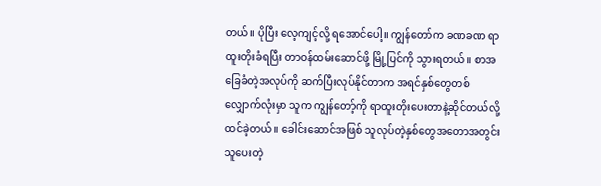တယ်။ ပိုပြီး လေ့ကျင့်လို့ ရအောင်ပေါ့။ ကျွန်တော်က ခဏခဏ ရာထူးတိုးခံရပြီး တာဝန်ထမ်းဆောင်ဖို့ မြို့ပြင်ကို သွားရတယ်။ စာအခြေခံတဲ့အလုပ်ကို ဆက်ပြီးလုပ်နိုင်တာက အရင်နှစ်တွေတစ်လျှောက်လုံးမှာ သူက ကျွန်တော့်ကို ရာထူးတိုးပေးတာနဲ့ဆိုင်တယ်လို့ ထင်ခဲ့တယ်။ ခေါင်းဆောင်အဖြစ် သူလုပ်တဲ့နှစ်တွေအတောအတွင်း သူပေးတဲ့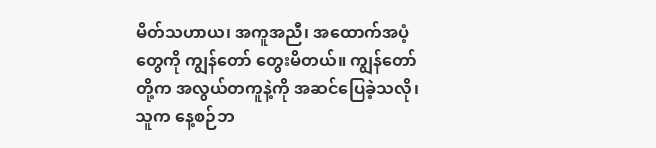မိတ်သဟာယ၊ အကူအညီ၊ အထောက်အပံ့တွေကို ကျွန်တော် တွေးမိတယ်။ ကျွန်တော်တို့က အလွယ်တကူနဲ့ကို အဆင်ပြေခဲ့သလို၊ သူက နေ့စဉ်ဘ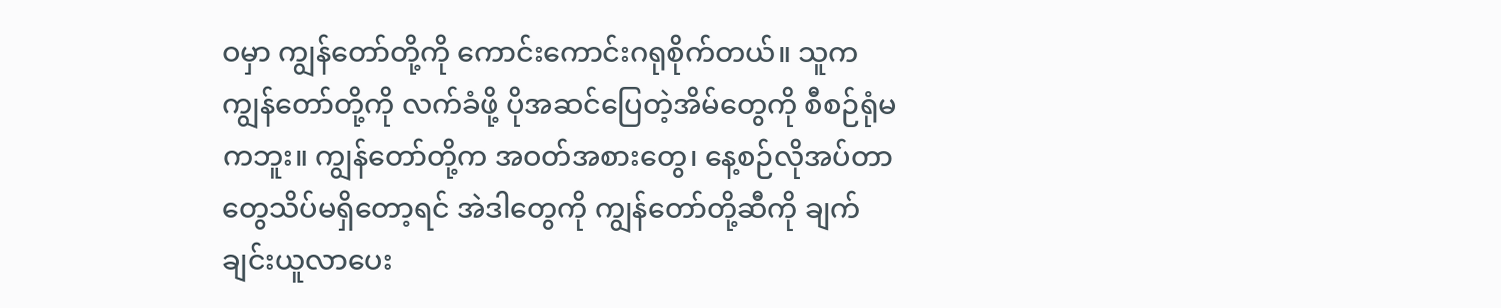ဝမှာ ကျွန်တော်တို့ကို ကောင်းကောင်းဂရုစိုက်တယ်။ သူက ကျွန်တော်တို့ကို လက်ခံဖို့ ပိုအဆင်ပြေတဲ့အိမ်တွေကို စီစဉ်ရုံမကဘူး။ ကျွန်တော်တို့က အဝတ်အစားတွေ၊ နေ့စဉ်လိုအပ်တာတွေသိပ်မရှိတော့ရင် အဲဒါတွေကို ကျွန်တော်တို့ဆီကို ချက်ချင်းယူလာပေး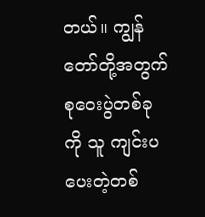တယ်။ ကျွန်တော်တို့အတွက် စုဝေးပွဲတစ်ခုကို သူ ကျင်းပပေးတဲ့တစ်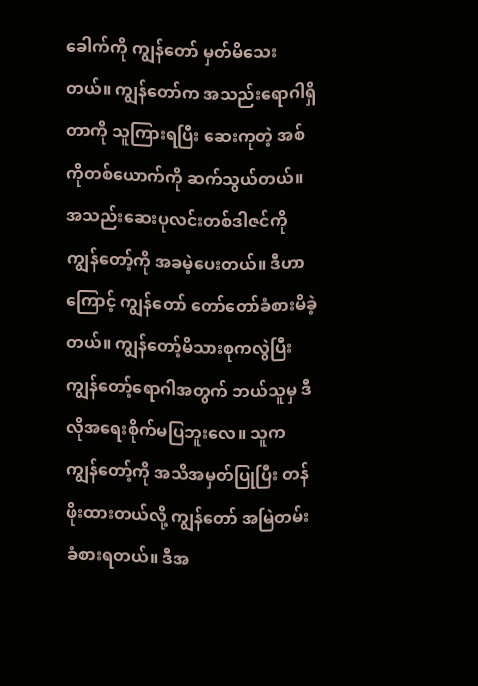ခေါက်ကို ကျွန်တော် မှတ်မိသေးတယ်။ ကျွန်တော်က အသည်းရောဂါရှိတာကို သူကြားရပြီး ဆေးကုတဲ့ အစ်ကိုတစ်ယောက်ကို ဆက်သွယ်တယ်။ အသည်းဆေးပုလင်းတစ်ဒါဇင်ကို ကျွန်တော့်ကို အခမဲ့ပေးတယ်။ ဒီဟာကြောင့် ကျွန်တော် တော်တော်ခံစားမိခဲ့တယ်။ ကျွန်တော့်မိသားစုကလွဲပြီး ကျွန်တော့်ရောဂါအတွက် ဘယ်သူမှ ဒီလိုအရေးစိုက်မပြဘူးလေ။ သူက ကျွန်တော့်ကို အသိအမှတ်ပြုပြီး တန်ဖိုးထားတယ်လို့ ကျွန်တော် အမြဲတမ်းခံစားရတယ်။ ဒီအ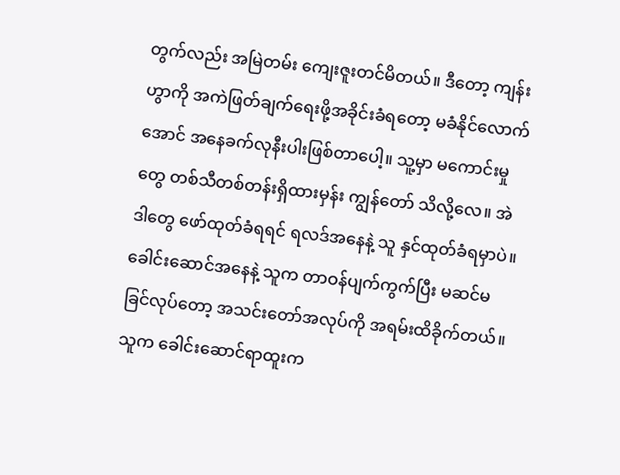တွက်လည်း အမြဲတမ်း ကျေးဇူးတင်မိတယ်။ ဒီတော့ ကျန်းဟွာကို အကဲဖြတ်ချက်ရေးဖို့အခိုင်းခံရတော့ မခံနိုင်လောက်အောင် အနေခက်လုနီးပါးဖြစ်တာပေါ့။ သူ့မှာ မကောင်းမှုတွေ တစ်သီတစ်တန်းရှိထားမှန်း ကျွန်တော် သိလို့လေ။ အဲဒါတွေ ဖော်ထုတ်ခံရရင် ရလဒ်အနေနဲ့ သူ နှင်ထုတ်ခံရမှာပဲ။ ခေါင်းဆောင်အနေနဲ့ သူက တာဝန်ပျက်ကွက်ပြီး မဆင်မခြင်လုပ်တော့ အသင်းတော်အလုပ်ကို အရမ်းထိခိုက်တယ်။ သူက ခေါင်းဆောင်ရာထူးက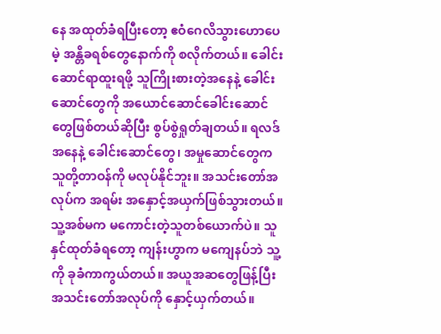နေ အထုတ်ခံရပြီးတော့ ဧဝံဂေလိသွားဟောပေမဲ့ အန္တိခရစ်တွေနောက်ကို စလိုက်တယ်။ ခေါင်းဆောင်ရာထူးရဖို့ သူကြိုးစားတဲ့အနေနဲ့ ခေါင်းဆောင်တွေကို အယောင်ဆောင်ခေါင်းဆောင်တွေဖြစ်တယ်ဆိုပြီး စွပ်စွဲရှုတ်ချတယ်။ ရလဒ်အနေနဲ့ ခေါင်းဆောင်တွေ၊ အမှုဆောင်တွေက သူတို့တာဝန်ကို မလုပ်နိုင်ဘူး။ အသင်းတော်အလုပ်က အရမ်း အနှောင့်အယှက်ဖြစ်သွားတယ်။ သူ့အစ်မက မကောင်းတဲ့သူတစ်ယောက်ပဲ။ သူ နှင်ထုတ်ခံရတော့ ကျန်းဟွာက မကျေနပ်ဘဲ သူ့ကို ခုခံကာကွယ်တယ်။ အယူအဆတွေဖြန့်ပြီး အသင်းတော်အလုပ်ကို နှောင့်ယှက်တယ်။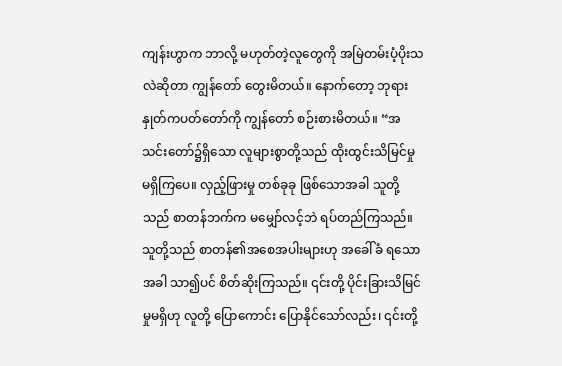ကျန်းဟွာက ဘာလို့ မဟုတ်တဲ့လူတွေကို အမြဲတမ်းပံ့ပိုးသလဲဆိုတာ ကျွန်တော် တွေးမိတယ်။ နောက်တော့ ဘုရားနှုတ်ကပတ်တော်ကို ကျွန်တော် စဉ်းစားမိတယ်။ “အသင်းတော်၌ရှိသော လူများစွာတို့သည် ထိုးထွင်းသိမြင်မှု မရှိကြပေ။ လှည့်ဖြားမှု တစ်ခုခု ဖြစ်သောအခါ သူတို့သည် စာတန်ဘက်က မမျှော်လင့်ဘဲ ရပ်တည်ကြသည်။ သူတို့သည် စာတန်၏အစေအပါးများဟု အခေါ်ခံ ရသောအခါ သာ၍ပင် စိတ်ဆိုးကြသည်။ ၎င်းတို့ ပိုင်းခြားသိမြင်မှုမရှိဟု လူတို့ ပြောကောင်း ပြောနိုင်သော်လည်း၊ ၎င်းတို့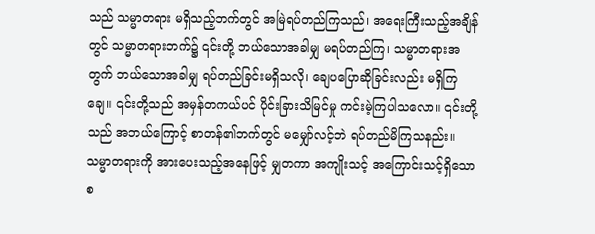သည် သမ္မာတရား မရှိသည့်ဘက်တွင် အမြဲရပ်တည်ကြသည်၊ အရေးကြီးသည့်အချိန်တွင် သမ္မာတရားဘက်၌ ၎င်းတို့ ဘယ်သောအခါမျှ မရပ်တည်ကြ၊ သမ္မာတရားအတွက် ဘယ်သောအခါမျှ ရပ်တည်ခြင်းမရှိသလို၊ ချေပပြောဆိုခြင်းလည်း မရှိကြချေ။ ၎င်းတို့သည် အမှန်တကယ်ပင် ပိုင်းခြားသိမြင်မှု ကင်းမဲ့ကြပါသလော။ ၎င်းတို့သည် အဘယ်ကြောင့် စာတန်၏ဘက်တွင် မမျှော်လင့်ဘဲ ရပ်တည်မိကြသနည်း။ သမ္မာတရားကို အားပေးသည့်အနေဖြင့် မျှတကာ အကျိုးသင့် အကြောင်းသင့်ရှိသော စ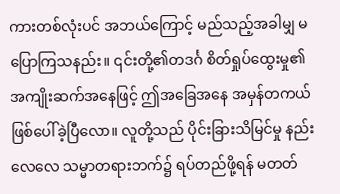ကားတစ်လုံးပင် အဘယ်ကြောင့် မည်သည့်အခါမျှ မပြောကြသနည်း။ ၎င်းတို့၏တဒင်္ဂ စိတ်ရှုပ်ထွေးမှု၏ အကျိုးဆက်အနေဖြင့် ဤအခြေအနေ အမှန်တကယ် ဖြစ်ပေါ်ခဲ့ပြီလော။ လူတို့သည် ပိုင်းခြားသိမြင်မှု နည်းလေလေ သမ္မာတရားဘက်၌ ရပ်တည်ဖို့ရန် မတတ်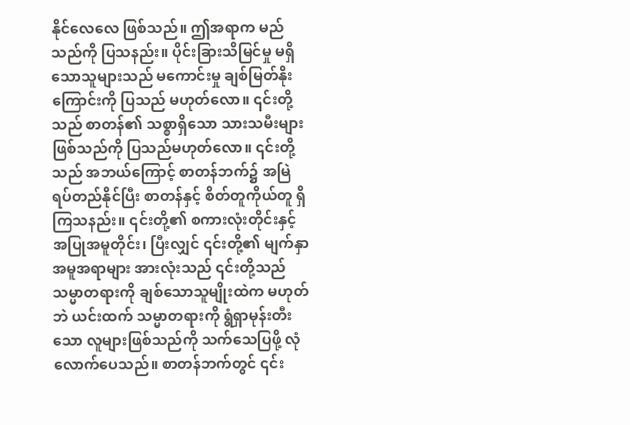နိုင်လေလေ ဖြစ်သည်။ ဤအရာက မည်သည်ကို ပြသနည်း။ ပိုင်းခြားသိမြင်မှု မရှိသောသူများသည် မကောင်းမှု ချစ်မြတ်နိုးကြောင်းကို ပြသည် မဟုတ်လော။ ၎င်းတို့သည် စာတန်၏ သစ္စာရှိသော သားသမီးများဖြစ်သည်ကို ပြသည်မဟုတ်လော။ ၎င်းတို့သည် အဘယ်ကြောင့် စာတန်ဘက်၌ အမြဲရပ်တည်နိုင်ပြီး စာတန်နှင့် စိတ်တူကိုယ်တူ ရှိကြသနည်း။ ၎င်းတို့၏ စကားလုံးတိုင်းနှင့် အပြုအမူတိုင်း၊ ပြီးလျှင် ၎င်းတို့၏ မျက်နှာအမူအရာများ အားလုံးသည် ၎င်းတို့သည် သမ္မာတရားကို ချစ်သောသူမျိုးထဲက မဟုတ်ဘဲ ယင်းထက် သမ္မာတရားကို ရွံရှာမုန်းတီးသော လူများဖြစ်သည်ကို သက်သေပြဖို့ လုံလောက်ပေသည်။ စာတန်ဘက်တွင် ၎င်း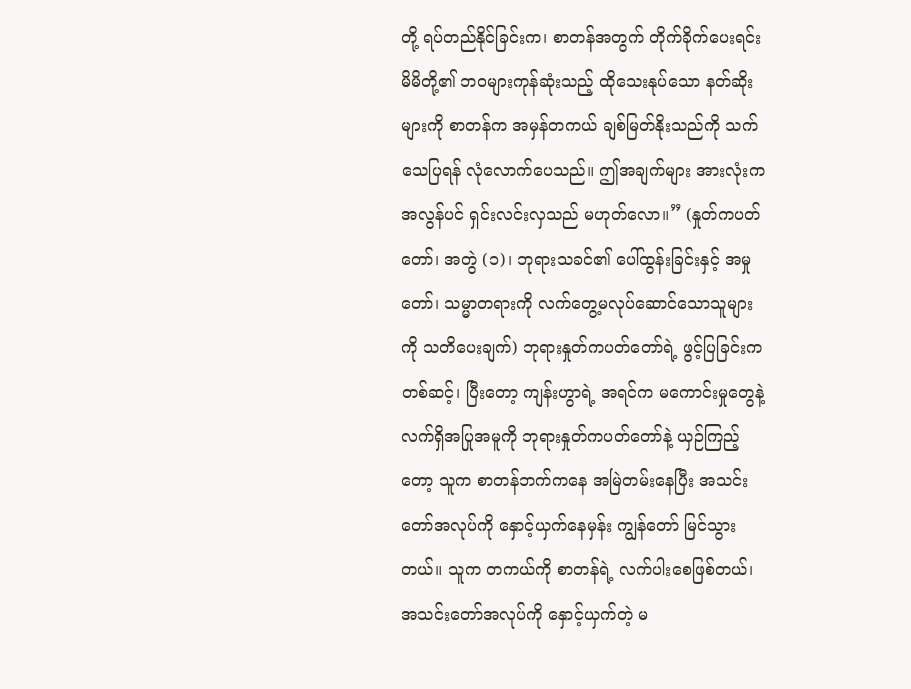တို့ ရပ်တည်နိုင်ခြင်းက၊ စာတန်အတွက် တိုက်ခိုက်ပေးရင်း မိမိတို့၏ ဘဝများကုန်ဆုံးသည့် ထိုသေးနုပ်သော နတ်ဆိုးများကို စာတန်က အမှန်တကယ် ချစ်မြတ်နိုးသည်ကို သက်သေပြရန် လုံလောက်ပေသည်။ ဤအချက်များ အားလုံးက အလွန်ပင် ရှင်းလင်းလှသည် မဟုတ်လော။” (နှုတ်ကပတ်တော်၊ အတွဲ (၁)၊ ဘုရားသခင်၏ ပေါ်ထွန်းခြင်းနှင့် အမှုတော်၊ သမ္မာတရားကို လက်တွေ့မလုပ်ဆောင်သောသူများကို သတိပေးချက်) ဘုရားနှုတ်ကပတ်တော်ရဲ့ ဖွင့်ပြခြင်းကတစ်ဆင့်၊ ပြီးတော့ ကျန်းဟွာရဲ့ အရင်က မကောင်းမှုတွေနဲ့ လက်ရှိအပြုအမူကို ဘုရားနှုတ်ကပတ်တော်နဲ့ ယှဉ်ကြည့်တော့ သူက စာတန်ဘက်ကနေ အမြဲတမ်းနေပြီး အသင်းတော်အလုပ်ကို နှောင့်ယှက်နေမှန်း ကျွန်တော် မြင်သွားတယ်။ သူက တကယ်ကို စာတန်ရဲ့ လက်ပါးစေဖြစ်တယ်၊ အသင်းတော်အလုပ်ကို နှောင့်ယှက်တဲ့ မ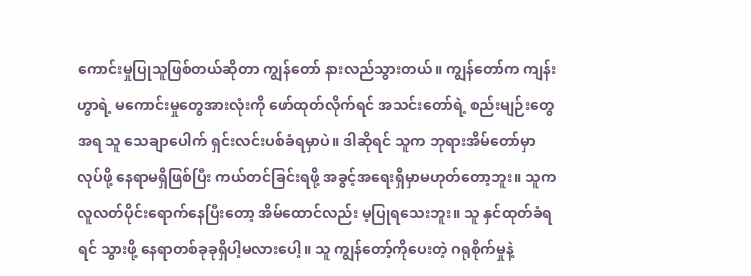ကောင်းမှုပြုသူဖြစ်တယ်ဆိုတာ ကျွန်တော် နားလည်သွားတယ်။ ကျွန်တော်က ကျန်းဟွာရဲ့ မကောင်းမှုတွေအားလုံးကို ဖော်ထုတ်လိုက်ရင် အသင်းတော်ရဲ့ စည်းမျဉ်းတွေအရ သူ သေချာပေါက် ရှင်းလင်းပစ်ခံရမှာပဲ။ ဒါဆိုရင် သူက ဘုရားအိမ်တော်မှာ လုပ်ဖို့ နေရာမရှိဖြစ်ပြီး ကယ်တင်ခြင်းရဖို့ အခွင့်အရေးရှိမှာမဟုတ်တော့ဘူး။ သူက လူလတ်ပိုင်းရောက်နေပြီးတော့ အိမ်ထောင်လည်း မ့ပြုရသေးဘူး။ သူ နှင်ထုတ်ခံရရင် သွားဖို့ နေရာတစ်ခုခုရှိပါ့မလားပေါ့။ သူ ကျွန်တော့်ကိုပေးတဲ့ ဂရုစိုက်မှုနဲ့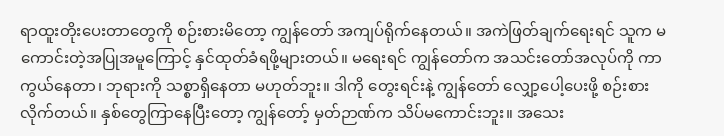ရာထူးတိုးပေးတာတွေကို စဉ်းစားမိတော့ ကျွန်တော် အကျပ်ရိုက်နေတယ်။ အကဲဖြတ်ချက်ရေးရင် သူက မကောင်းတဲ့အပြုအမူကြောင့် နှင်ထုတ်ခံရဖို့များတယ်။ မရေးရင် ကျွန်တော်က အသင်းတော်အလုပ်ကို ကာကွယ်နေတာ၊ ဘုရားကို သစ္စာရှိနေတာ မဟုတ်ဘူး။ ဒါကို တွေးရင်းနဲ့ ကျွန်တော် လျှော့ပေါ့ပေးဖို့ စဉ်းစားလိုက်တယ်။ နှစ်တွေကြာနေပြီးတော့ ကျွန်တော့် မှတ်ဉာဏ်က သိပ်မကောင်းဘူး။ အသေး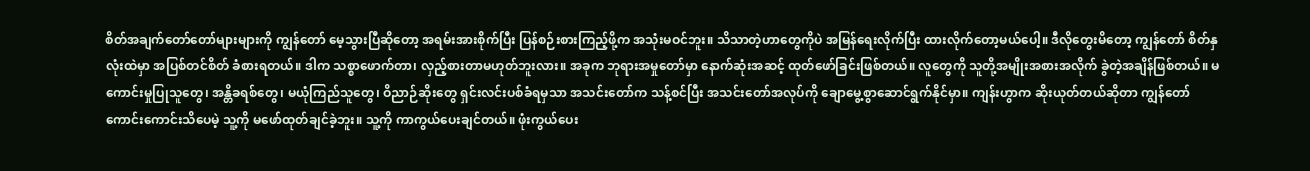စိတ်အချက်တော်တော်များများကို ကျွန်တော် မေ့သွားပြီဆိုတော့ အရမ်းအားစိုက်ပြီး ပြန်စဉ်းစားကြည့်ဖို့က အသုံးမဝင်ဘူး။ သိသာတဲ့ဟာတွေကိုပဲ အမြန်ရေးလိုက်ပြီး ထားလိုက်တော့မယ်ပေါ့။ ဒီလိုတွေးမိတော့ ကျွန်တော် စိတ်နှလုံးထဲမှာ အပြစ်တင်စိတ် ခံစားရတယ်။ ဒါက သစ္စာဖောက်တာ၊ လှည့်စားတာမဟုတ်ဘူးလား။ အခုက ဘုရားအမှုတော်မှာ နောက်ဆုံးအဆင့် ထုတ်ဖော်ခြင်းဖြစ်တယ်။ လူတွေကို သူတို့အမျိုးအစားအလိုက် ခွဲတဲ့အချိန်ဖြစ်တယ်။ မကောင်းမှုပြုသူတွေ၊ အန္တိခရစ်တွေ၊ မယုံကြည်သူတွေ၊ ဝိညာဉ်ဆိုးတွေ ရှင်းလင်းပစ်ခံရမှသာ အသင်းတော်က သန့်စင်ပြီး အသင်းတော်အလုပ်ကို ချောမွေ့စွာဆောင်ရွက်နိုင်မှာ။ ကျန်းဟွာက ဆိုးယုတ်တယ်ဆိုတာ ကျွန်တော် ကောင်းကောင်းသိပေမဲ့ သူ့ကို မဖော်ထုတ်ချင်ခဲ့ဘူး။ သူ့ကို ကာကွယ်ပေးချင်တယ်။ ဖုံးကွယ်ပေး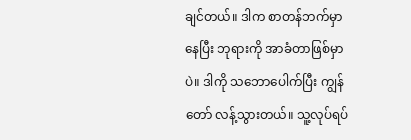ချင်တယ်။ ဒါက စာတန်ဘက်မှာနေပြီး ဘုရားကို အာခံတာဖြစ်မှာပဲ။ ဒါကို သဘောပေါက်ပြီး ကျွန်တော် လန့်သွားတယ်။ သူ့လုပ်ရပ်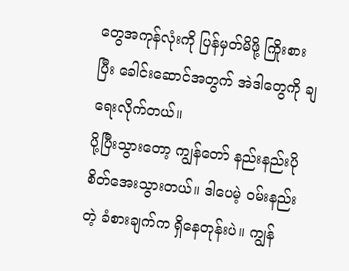တွေအကုန်လုံးကို ပြန်မှတ်မိဖို့ ကြိုးစားပြီး ခေါင်းဆောင်အတွက် အဲဒါတွေကို ချရေးလိုက်တယ်။
ပို့ပြီးသွားတော့ ကျွန်တော် နည်းနည်းပို စိတ်အေးသွားတယ်။ ဒါပေမဲ့ ဝမ်းနည်းတဲ့ ခံစားချက်က ရှိနေတုန်းပဲ။ ကျွန်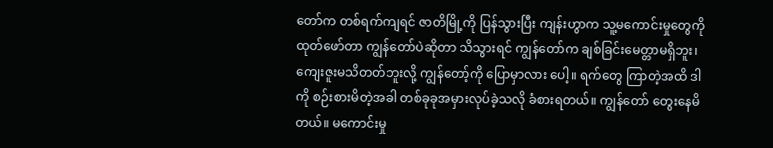တော်က တစ်ရက်ကျရင် ဇာတိမြို့ကို ပြန်သွားပြီး ကျန်းဟွာက သူ့မကောင်းမှုတွေကို ထုတ်ဖော်တာ ကျွန်တော်ပဲဆိုတာ သိသွားရင် ကျွန်တော်က ချစ်ခြင်းမေတ္တာမရှိဘူး၊ ကျေးဇူးမသိတတ်ဘူးလို့ ကျွန်တော့်ကို ပြောမှာလား ပေါ့။ ရက်တွေ ကြာတဲ့အထိ ဒါကို စဉ်းစားမိတဲ့အခါ တစ်ခုခုအမှားလုပ်ခဲ့သလို ခံစားရတယ်။ ကျွန်တော် တွေးနေမိတယ်။ မကောင်းမှု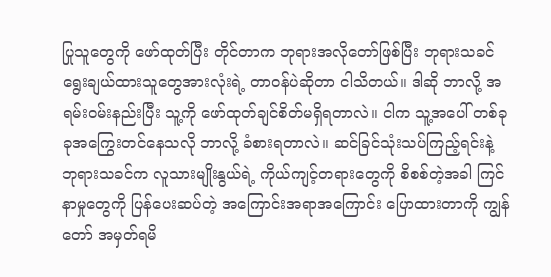ပြုသူတွေကို ဖော်ထုတ်ပြီး တိုင်တာက ဘုရားအလိုတော်ဖြစ်ပြီး ဘုရားသခင်ရွေးချယ်ထားသူတွေအားလုံးရဲ့ တာဝန်ပဲဆိုတာ ငါသိတယ်။ ဒါဆို ဘာလို့ အရမ်းဝမ်းနည်းပြီး သူ့ကို ဖော်ထုတ်ချင်စိတ်မရှိရတာလဲ။ ငါက သူ့အပေါ် တစ်ခုခုအကြွေးတင်နေသလို ဘာလို့ ခံစားရတာလဲ။ ဆင်ခြင်သုံးသပ်ကြည့်ရင်းနဲ့ ဘုရားသခင်က လူသားမျိုးနွယ်ရဲ့ ကိုယ်ကျင့်တရားတွေကို စိစစ်တဲ့အခါ ကြင်နာမှုတွေကို ပြန်ပေးဆပ်တဲ့ အကြောင်းအရာအကြောင်း ပြောထားတာကို ကျွန်တော် အမှတ်ရမိ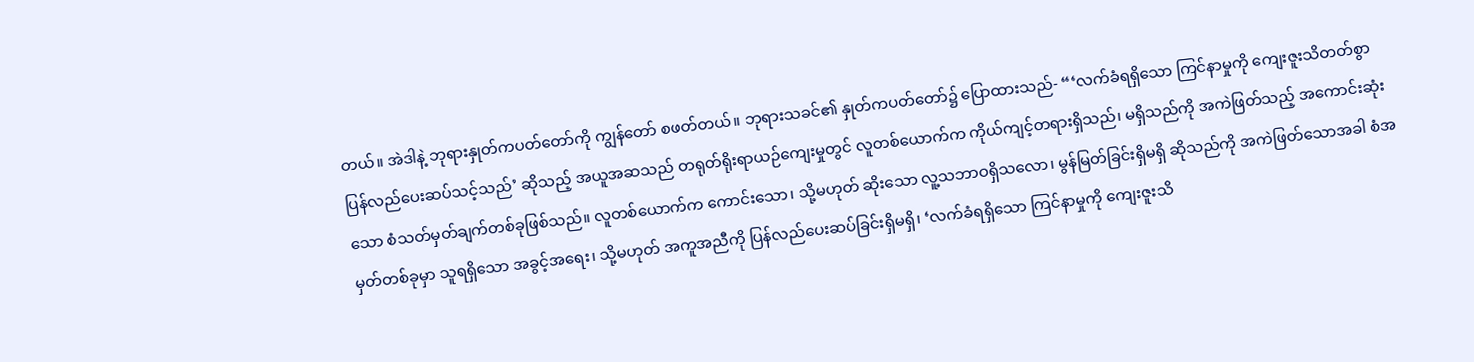တယ်။ အဲဒါနဲ့ ဘုရားနှုတ်ကပတ်တော်ကို ကျွန်တော် စဖတ်တယ်။ ဘုရားသခင်၏ နှုတ်ကပတ်တော်၌ ပြောထားသည်- “‘လက်ခံရရှိသော ကြင်နာမှုကို ကျေးဇူးသိတတ်စွာ ပြန်လည်ပေးဆပ်သင့်သည်’ ဆိုသည့် အယူအဆသည် တရုတ်ရိုးရာယဉ်ကျေးမှုတွင် လူတစ်ယောက်က ကိုယ်ကျင့်တရားရှိသည်၊ မရှိသည်ကို အကဲဖြတ်သည့် အကောင်းဆုံးသော စံသတ်မှတ်ချက်တစ်ခုဖြစ်သည်။ လူတစ်ယောက်က ကောင်းသော၊ သို့မဟုတ် ဆိုးသော လူ့သဘာဝရှိသလော၊ မွန်မြတ်ခြင်းရှိမရှိ ဆိုသည်ကို အကဲဖြတ်သောအခါ စံအမှတ်တစ်ခုမှာ သူရရှိသော အခွင့်အရေး၊ သို့မဟုတ် အကူအညီကို ပြန်လည်ပေးဆပ်ခြင်းရှိမရှိ၊ ‘လက်ခံရရှိသော ကြင်နာမှုကို ကျေးဇူးသိ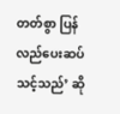တတ်စွာ ပြန်လည်ပေးဆပ်သင့်သည်’ ဆို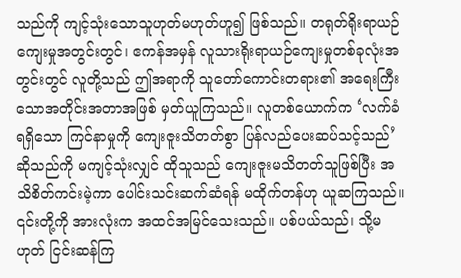သည်ကို ကျင့်သုံးသောသူဟုတ်မဟုတ်ဟူ၍ ဖြစ်သည်။ တရုတ်ရိုးရာယဉ်ကျေးမှုအတွင်းတွင်၊ ဧကန်အမှန် လူသားရိုးရာယဉ်ကျေးမှုတစ်ခုလုံးအတွင်းတွင် လူတို့သည် ဤအရာကို သူတော်ကောင်းတရား၏ အရေးကြီးသောအတိုင်းအတာအဖြစ် မှတ်ယူကြသည်။ လူတစ်ယောက်က ‘လက်ခံရရှိသော ကြင်နာမှုကို ကျေးဇူးသိတတ်စွာ ပြန်လည်ပေးဆပ်သင့်သည်’ ဆိုသည်ကို မကျင့်သုံးလျှင် ထိုသူသည် ကျေးဇူးမသိတတ်သူဖြစ်ပြီး အသိစိတ်ကင်းမဲ့ကာ ပေါင်းသင်းဆက်ဆံရန် မထိုက်တန်ဟု ယူဆကြသည်။ ၎င်းတို့ကို အားလုံးက အထင်အမြင်သေးသည်။ ပစ်ပယ်သည်၊ သို့မဟုတ် ငြင်းဆန်ကြ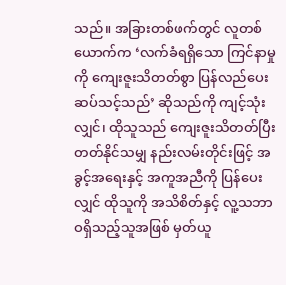သည်။ အခြားတစ်ဖက်တွင် လူတစ်ယောက်က ‘လက်ခံရရှိသော ကြင်နာမှုကို ကျေးဇူးသိတတ်စွာ ပြန်လည်ပေးဆပ်သင့်သည်’ ဆိုသည်ကို ကျင့်သုံးလျှင်၊ ထိုသူသည် ကျေးဇူးသိတတ်ပြီး တတ်နိုင်သမျှ နည်းလမ်းတိုင်းဖြင့် အခွင့်အရေးနှင့် အကူအညီကို ပြန်ပေးလျှင် ထိုသူကို အသိစိတ်နှင့် လူ့သဘာဝရှိသည့်သူအဖြစ် မှတ်ယူ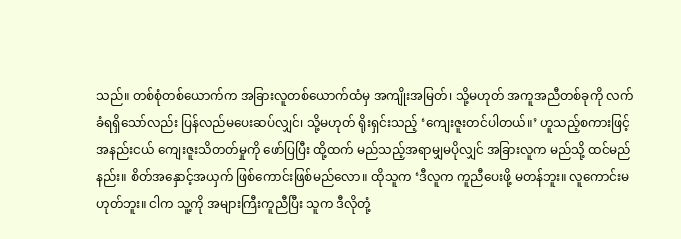သည်။ တစ်စုံတစ်ယောက်က အခြားလူတစ်ယောက်ထံမှ အကျိုးအမြတ်၊ သို့မဟုတ် အကူအညီတစ်ခုကို လက်ခံရရှိသော်လည်း ပြန်လည်မပေးဆပ်လျှင်၊ သို့မဟုတ် ရိုးရှင်းသည့် ‘ကျေးဇူးတင်ပါတယ်။’ ဟူသည့်စကားဖြင့် အနည်းငယ် ကျေးဇူးသိတတ်မှုကို ဖော်ပြပြီး ထို့ထက် မည်သည့်အရာမျှမပိုလျှင် အခြားလူက မည်သို့ ထင်မည်နည်း။ စိတ်အနှောင့်အယှက် ဖြစ်ကောင်းဖြစ်မည်လော။ ထိုသူက ‘ဒီလူက ကူညီပေးဖို့ မတန်ဘူး။ လူကောင်းမဟုတ်ဘူး။ ငါက သူ့ကို အများကြီးကူညီပြီး သူက ဒီလိုတုံ့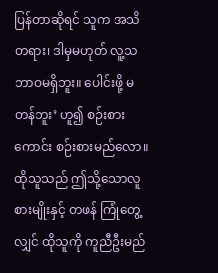ပြန်တာဆိုရင် သူက အသိတရား၊ ဒါမှမဟုတ် လူ့သဘာဝမရှိဘူး။ ပေါင်းဖို့ မတန်ဘူး’ ဟူ၍ စဉ်းစားကောင်း စဉ်းစားမည်လော။ ထိုသူသည် ဤသို့သောလူစားမျိုးနှင့် တဖန် ကြုံတွေ့လျှင် ထိုသူကို ကူညီဦးမည်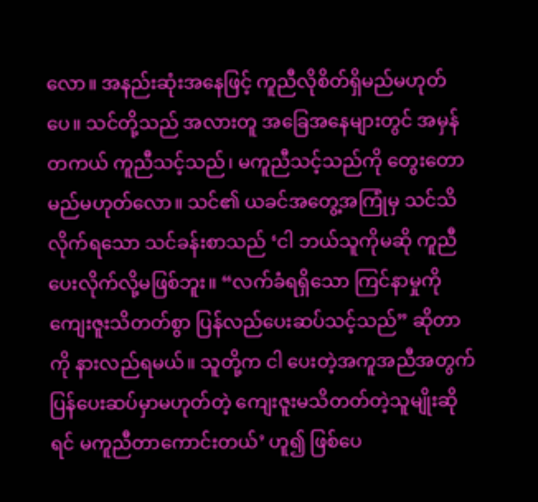လော။ အနည်းဆုံးအနေဖြင့် ကူညီလိုစိတ်ရှိမည်မဟုတ်ပေ။ သင်တို့သည် အလားတူ အခြေအနေများတွင် အမှန်တကယ် ကူညီသင့်သည်၊ မကူညီသင့်သည်ကို တွေးတောမည်မဟုတ်လော။ သင်၏ ယခင်အတွေ့အကြုံမှ သင်သိလိုက်ရသော သင်ခန်းစာသည် ‘ငါ ဘယ်သူကိုမဆို ကူညီပေးလိုက်လို့မဖြစ်ဘူး။ “လက်ခံရရှိသော ကြင်နာမှုကို ကျေးဇူးသိတတ်စွာ ပြန်လည်ပေးဆပ်သင့်သည်” ဆိုတာကို နားလည်ရမယ်။ သူတို့က ငါ ပေးတဲ့အကူအညီအတွက် ပြန်ပေးဆပ်မှာမဟုတ်တဲ့ ကျေးဇူးမသိတတ်တဲ့သူမျိုးဆိုရင် မကူညီတာကောင်းတယ်’ ဟူ၍ ဖြစ်ပေ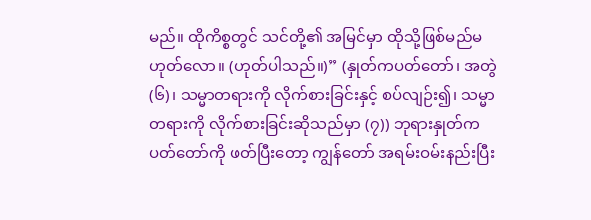မည်။ ထိုကိစ္စတွင် သင်တို့၏ အမြင်မှာ ထိုသို့ဖြစ်မည်မဟုတ်လော။ (ဟုတ်ပါသည်။)” (နှုတ်ကပတ်တော်၊ အတွဲ (၆)၊ သမ္မာတရားကို လိုက်စားခြင်းနှင့် စပ်လျဉ်း၍၊ သမ္မာတရားကို လိုက်စားခြင်းဆိုသည်မှာ (၇)) ဘုရားနှုတ်ကပတ်တော်ကို ဖတ်ပြီးတော့ ကျွန်တော် အရမ်းဝမ်းနည်းပြီး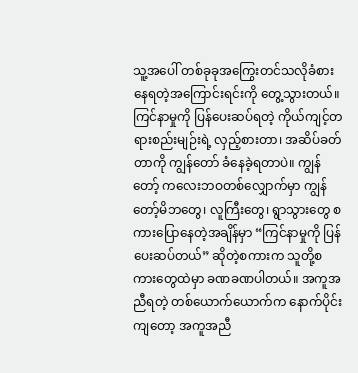သူ့အပေါ် တစ်ခုခုအကြွေးတင်သလိုခံစားနေရတဲ့အကြောင်းရင်းကို တွေ့သွားတယ်။ ကြင်နာမှုကို ပြန်ပေးဆပ်ရတဲ့ ကိုယ်ကျင့်တရားစည်းမျဉ်းရဲ့ လှည့်စားတာ၊ အဆိပ်ခတ်တာကို ကျွန်တော် ခံနေခဲ့ရတာပဲ။ ကျွန်တော့် ကလေးဘဝတစ်လျှောက်မှာ ကျွန်တော့်မိဘတွေ၊ လူကြီးတွေ၊ ရွာသွားတွေ စကားပြောနေတဲ့အချိန်မှာ “ကြင်နာမှုကို ပြန်ပေးဆပ်တယ်” ဆိုတဲ့စကားက သူတို့စကားတွေထဲမှာ ခဏခဏပါတယ်။ အကူအညီရတဲ့ တစ်ယောက်ယောက်က နောက်ပိုင်းကျတော့ အကူအညီ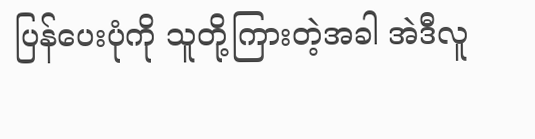ပြန်ပေးပုံကို သူတို့ကြားတဲ့အခါ အဲဒီလူ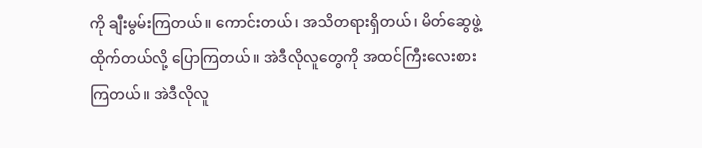ကို ချီးမွမ်းကြတယ်။ ကောင်းတယ်၊ အသိတရားရှိတယ်၊ မိတ်ဆွေဖွဲ့ထိုက်တယ်လို့ ပြောကြတယ်။ အဲဒီလိုလူတွေကို အထင်ကြီးလေးစားကြတယ်။ အဲဒီလိုလူ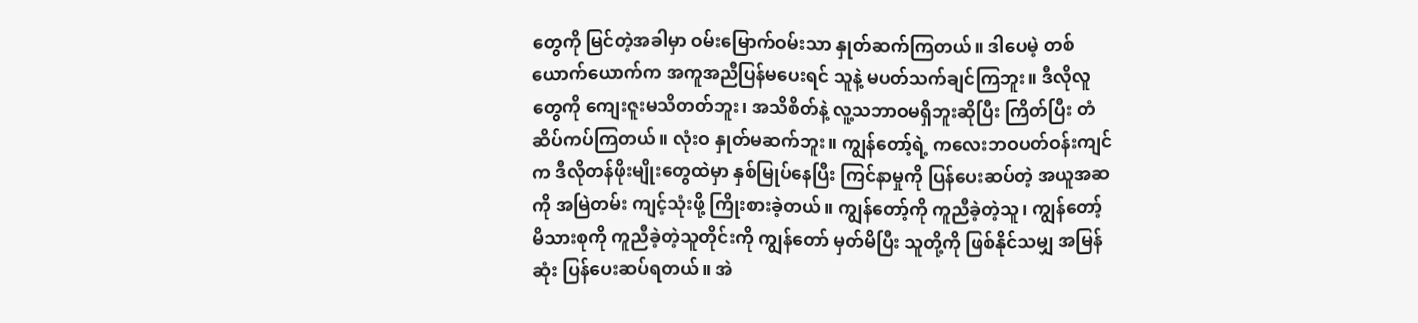တွေကို မြင်တဲ့အခါမှာ ဝမ်းမြောက်ဝမ်းသာ နှုတ်ဆက်ကြတယ်။ ဒါပေမဲ့ တစ်ယောက်ယောက်က အကူအညီပြန်မပေးရင် သူနဲ့ မပတ်သက်ချင်ကြဘူး။ ဒီလိုလူတွေကို ကျေးဇူးမသိတတ်ဘူး၊ အသိစိတ်နဲ့ လူ့သဘာဝမရှိဘူးဆိုပြီး ကြိတ်ပြီး တံဆိပ်ကပ်ကြတယ်။ လုံးဝ နှုတ်မဆက်ဘူး။ ကျွန်တော့်ရဲ့ ကလေးဘဝပတ်ဝန်းကျင်က ဒီလိုတန်ဖိုးမျိုးတွေထဲမှာ နှစ်မြုပ်နေပြီး ကြင်နာမှုကို ပြန်ပေးဆပ်တဲ့ အယူအဆကို အမြဲတမ်း ကျင့်သုံးဖို့ ကြိုးစားခဲ့တယ်။ ကျွန်တော့်ကို ကူညီခဲ့တဲ့သူ၊ ကျွန်တော့်မိသားစုကို ကူညီခဲ့တဲ့သူတိုင်းကို ကျွန်တော် မှတ်မိပြီး သူတို့ကို ဖြစ်နိုင်သမျှ အမြန်ဆုံး ပြန်ပေးဆပ်ရတယ်။ အဲ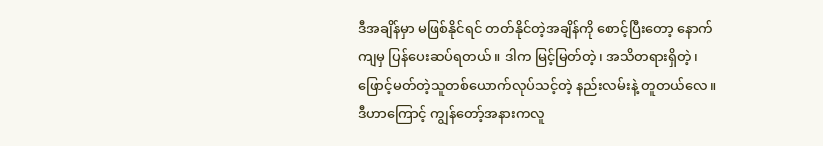ဒီအချိန်မှာ မဖြစ်နိုင်ရင် တတ်နိုင်တဲ့အချိန်ကို စောင့်ပြီးတော့ နောက်ကျမှ ပြန်ပေးဆပ်ရတယ်။ ဒါက မြင့်မြတ်တဲ့၊ အသိတရားရှိတဲ့၊ ဖြောင့်မတ်တဲ့သူတစ်ယောက်လုပ်သင့်တဲ့ နည်းလမ်းနဲ့ တူတယ်လေ။ ဒီဟာကြောင့် ကျွန်တော့်အနားကလူ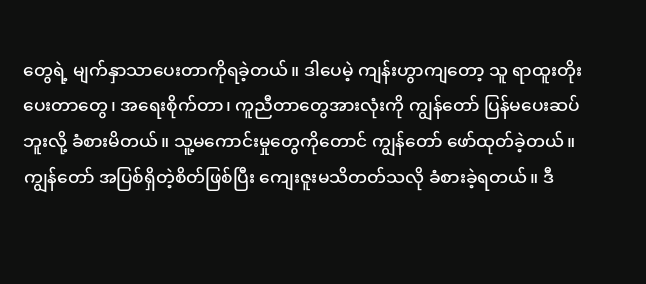တွေရဲ့ မျက်နှာသာပေးတာကိုရခဲ့တယ်။ ဒါပေမဲ့ ကျန်းဟွာကျတော့ သူ ရာထူးတိုးပေးတာတွေ၊ အရေးစိုက်တာ၊ ကူညီတာတွေအားလုံးကို ကျွန်တော် ပြန်မပေးဆပ်ဘူးလို့ ခံစားမိတယ်။ သူ့မကောင်းမှုတွေကိုတောင် ကျွန်တော် ဖော်ထုတ်ခဲ့တယ်။ ကျွန်တော် အပြစ်ရှိတဲ့စိတ်ဖြစ်ပြီး ကျေးဇူးမသိတတ်သလို ခံစားခဲ့ရတယ်။ ဒီ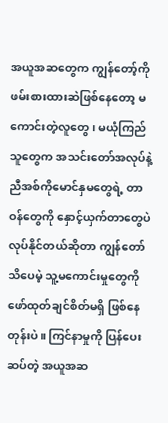အယူအဆတွေက ကျွန်တော့်ကို ဖမ်းစားထားဆဲဖြစ်နေတော့ မကောင်းတဲ့လူတွေ၊ မယုံကြည်သူတွေက အသင်းတော်အလုပ်နဲ့ ညီအစ်ကိုမောင်နှမတွေရဲ့ တာဝန်တွေကို နှောင့်ယှက်တာတွေပဲလုပ်နိုင်တယ်ဆိုတာ ကျွန်တော် သိပေမဲ့ သူ့မကောင်းမှုတွေကို ဖော်ထုတ်ချင်စိတ်မရှိ ဖြစ်နေတုန်းပဲ။ ကြင်နာမှုကို ပြန်ပေးဆပ်တဲ့ အယူအဆ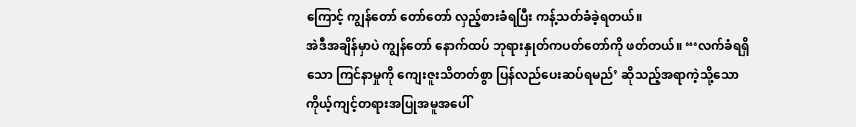ကြောင့် ကျွန်တော် တော်တော် လှည့်စားခံရပြီး ကန့်သတ်ခံခဲ့ရတယ်။
အဲဒီအချိန်မှာပဲ ကျွန်တော် နောက်ထပ် ဘုရားနှုတ်ကပတ်တော်ကို ဖတ်တယ်။ “‘လက်ခံရရှိသော ကြင်နာမှုကို ကျေးဇူးသိတတ်စွာ ပြန်လည်ပေးဆပ်ရမည်’ ဆိုသည့်အရာကဲ့သို့သော ကိုယ့်ကျင့်တရားအပြုအမူအပေါ်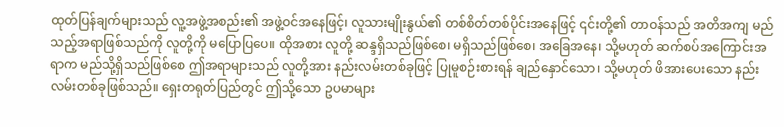ထုတ်ပြန်ချက်များသည် လူ့အဖွဲ့အစည်း၏ အဖွဲ့ဝင်အနေဖြင့်၊ လူသားမျိုးနွယ်၏ တစ်စိတ်တစ်ပိုင်းအနေဖြင့် ၎င်းတို့၏ တာဝန်သည် အတိအကျ မည်သည့်အရာဖြစ်သည်ကို လူတို့ကို မပြောပြပေ။ ထိုအစား လူတို့ ဆန္ဒရှိသည်ဖြစ်စေ၊ မရှိသည်ဖြစ်စေ၊ အခြေအနေ၊ သို့မဟုတ် ဆက်စပ်အကြောင်းအရာက မည်သို့ရှိသည်ဖြစ်စေ ဤအရာများသည် လူတို့အား နည်းလမ်းတစ်ခုဖြင့် ပြုမူစဉ်းစားရန် ချည်နှောင်သော၊ သို့မဟုတ် ဖိအားပေးသော နည်းလမ်းတစ်ခုဖြစ်သည်။ ရှေးတရုတ်ပြည်တွင် ဤသို့သော ဥပမာများ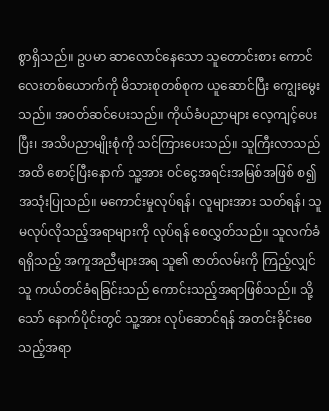စွာရှိသည်။ ဥပမာ ဆာလောင်နေသော သူတောင်းစား ကောင်လေးတစ်ယောက်ကို မိသားစုတစ်စုက ယူဆောင်ပြီး ကျွေးမွေးသည်။ အဝတ်ဆင်ပေးသည်။ ကိုယ်ခံပညာများ လေ့ကျင့်ပေးပြီး၊ အသိပညာမျိုးစုံကို သင်ကြားပေးသည်။ သူကြီးလာသည်အထိ စောင့်ပြီးနောက် သူ့အား ဝင်ငွေအရင်းအမြစ်အဖြစ် စ၍ အသုံးပြုသည်။ မကောင်းမှုလုပ်ရန်၊ လူများအား သတ်ရန်၊ သူမလုပ်လိုသည့်အရာများကို လုပ်ရန် စေလွှတ်သည်။ သူလက်ခံရရှိသည့် အကူအညီများအရ သူ၏ ဇာတ်လမ်းကို ကြည့်လျှင် သူ ကယ်တင်ခံရခြင်းသည် ကောင်းသည့်အရာဖြစ်သည်။ သို့သော် နောက်ပိုင်းတွင် သူ့အား လုပ်ဆောင်ရန် အတင်းခိုင်းစေသည့်အရာ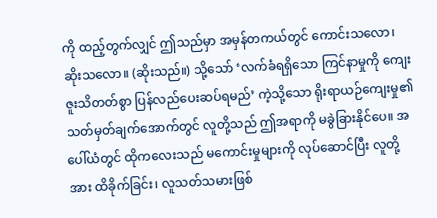ကို ထည့်တွက်လျှင် ဤသည်မှာ အမှန်တကယ်တွင် ကောင်းသလော၊ ဆိုးသလော။ (ဆိုးသည်။) သို့သော် ‘လက်ခံရရှိသော ကြင်နာမှုကို ကျေးဇူးသိတတ်စွာ ပြန်လည်ပေးဆပ်ရမည်’ ကဲ့သို့သော ရိုးရာယဉ်ကျေးမှု၏ သတ်မှတ်ချက်အောက်တွင် လူတို့သည် ဤအရာကို မခွဲခြားနိုင်ပေ။ အပေါ်ယံတွင် ထိုကလေးသည် မကောင်းမှုများကို လုပ်ဆောင်ပြီး လူတို့အား ထိခိုက်ခြင်း၊ လူသတ်သမားဖြစ်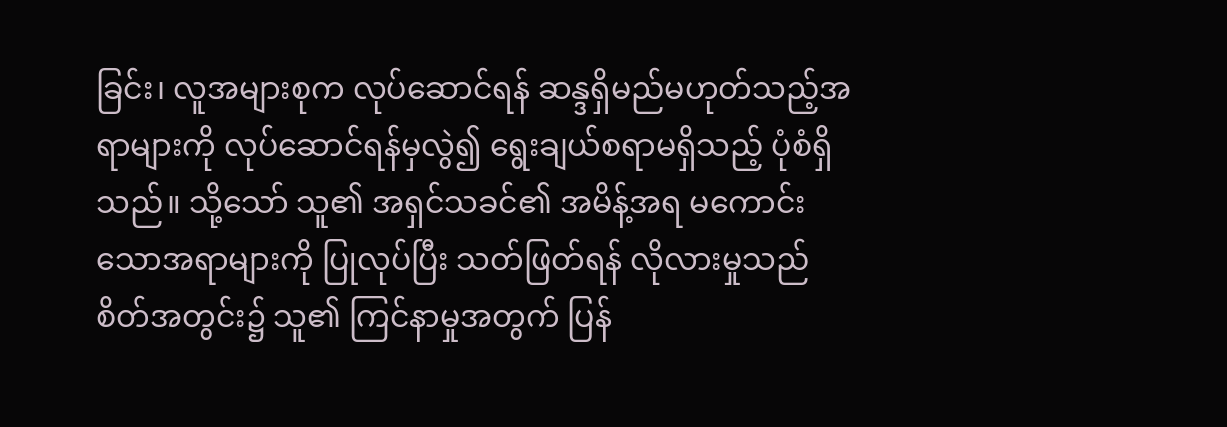ခြင်း၊ လူအများစုက လုပ်ဆောင်ရန် ဆန္ဒရှိမည်မဟုတ်သည့်အရာများကို လုပ်ဆောင်ရန်မှလွဲ၍ ရွေးချယ်စရာမရှိသည့် ပုံစံရှိသည်။ သို့သော် သူ၏ အရှင်သခင်၏ အမိန့်အရ မကောင်းသောအရာများကို ပြုလုပ်ပြီး သတ်ဖြတ်ရန် လိုလားမှုသည် စိတ်အတွင်း၌ သူ၏ ကြင်နာမှုအတွက် ပြန်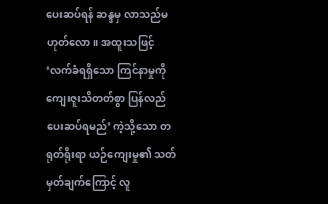ပေးဆပ်ရန် ဆန္ဒမှ လာသည်မဟုတ်လော။ အထူးသဖြင့် ‘လက်ခံရရှိသော ကြင်နာမှုကို ကျေးဇူးသိတတ်စွာ ပြန်လည်ပေးဆပ်ရမည်’ ကဲ့သို့သော တရုတ်ရိုးရာ ယဉ်ကျေးမှု၏ သတ်မှတ်ချက်ကြောင့် လူ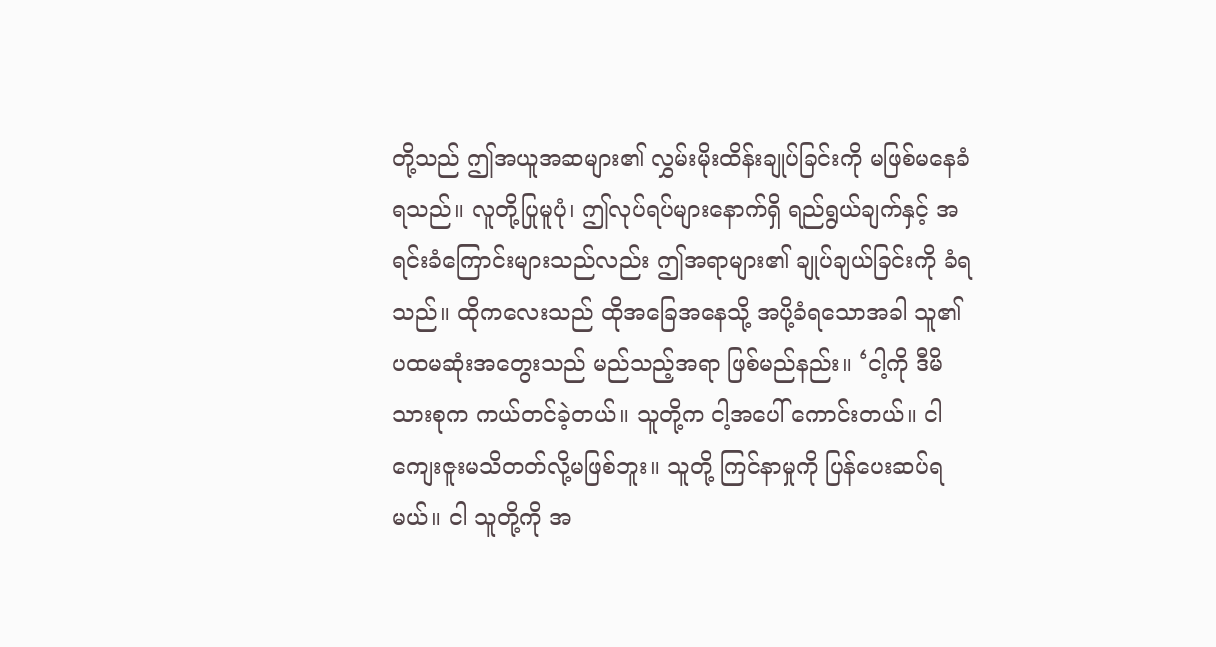တို့သည် ဤအယူအဆများ၏ လွှမ်းမိုးထိန်းချုပ်ခြင်းကို မဖြစ်မနေခံရသည်။ လူတို့ပြုမူပုံ၊ ဤလုပ်ရပ်များနောက်ရှိ ရည်ရွယ်ချက်နှင့် အရင်းခံကြောင်းများသည်လည်း ဤအရာများ၏ ချုပ်ချယ်ခြင်းကို ခံရသည်။ ထိုကလေးသည် ထိုအခြေအနေသို့ အပို့ခံရသောအခါ သူ၏ ပထမဆုံးအတွေးသည် မည်သည့်အရာ ဖြစ်မည်နည်း။ ‘ငါ့ကို ဒီမိသားစုက ကယ်တင်ခဲ့တယ်။ သူတို့က ငါ့အပေါ် ကောင်းတယ်။ ငါ ကျေးဇူးမသိတတ်လို့မဖြစ်ဘူး။ သူတို့ ကြင်နာမှုကို ပြန်ပေးဆပ်ရမယ်။ ငါ သူတို့ကို အ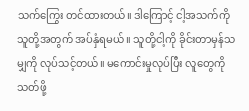သက်ကြွေး တင်ထားတယ်။ ဒါကြောင့် ငါ့အသက်ကို သူတို့အတွက် အပ်နှံရမယ်။ သူတို့ငါ့ကို ခိုင်းတာမှန်သမျှကို လုပ်သင့်တယ်။ မကောင်းမှုလုပ်ပြီး လူတွေကို သတ်ဖို့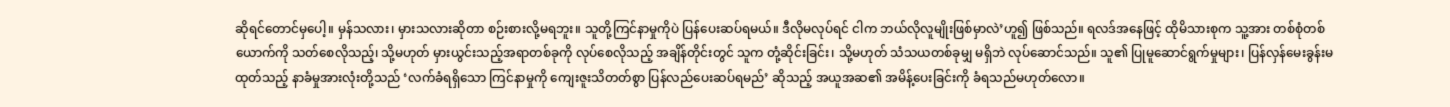ဆိုရင်တောင်မှပေါ့။ မှန်သလား၊ မှားသလားဆိုတာ စဉ်းစားလို့မရဘူး။ သူတို့ကြင်နာမှုကိုပဲ ပြန်ပေးဆပ်ရမယ်။ ဒီလိုမလုပ်ရင် ငါက ဘယ်လိုလူမျိုးဖြစ်မှာလဲ’ဟူ၍ ဖြစ်သည်။ ရလဒ်အနေဖြင့် ထိုမိသားစုက သူ့အား တစ်စုံတစ်ယောက်ကို သတ်စေလိုသည့်၊ သို့မဟုတ် မှားယွင်းသည့်အရာတစ်ခုကို လုပ်စေလိုသည့် အချိန်တိုင်းတွင် သူက တုံ့ဆိုင်းခြင်း၊ သို့မဟုတ် သံသယတစ်ခုမျှ မရှိဘဲ လုပ်ဆောင်သည်။ သူ၏ ပြုမူဆောင်ရွက်မှုများ၊ ပြန်လှန်မေးခွန်းမထုတ်သည့် နာခံမှုအားလုံးတို့သည် ‘လက်ခံရရှိသော ကြင်နာမှုကို ကျေးဇူးသိတတ်စွာ ပြန်လည်ပေးဆပ်ရမည်’ ဆိုသည့် အယူအဆ၏ အမိန့်ပေးခြင်းကို ခံရသည်မဟုတ်လော။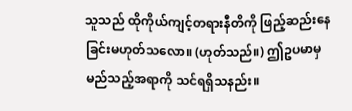သူသည် ထိုကိုယ်ကျင့်တရားနီတိကို ဖြည့်ဆည်းနေခြင်းမဟုတ်သလော။ (ဟုတ်သည်။) ဤဥပမာမှ မည်သည့်အရာကို သင်ရရှိသနည်း။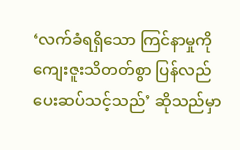‘လက်ခံရရှိသော ကြင်နာမှုကို ကျေးဇူးသိတတ်စွာ ပြန်လည်ပေးဆပ်သင့်သည်’ ဆိုသည်မှာ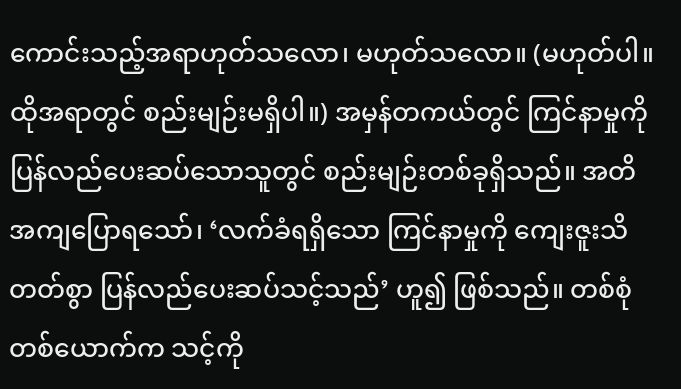ကောင်းသည့်အရာဟုတ်သလော၊ မဟုတ်သလော။ (မဟုတ်ပါ။ ထိုအရာတွင် စည်းမျဉ်းမရှိပါ။) အမှန်တကယ်တွင် ကြင်နာမှုကို ပြန်လည်ပေးဆပ်သောသူတွင် စည်းမျဉ်းတစ်ခုရှိသည်။ အတိအကျပြောရသော်၊ ‘လက်ခံရရှိသော ကြင်နာမှုကို ကျေးဇူးသိတတ်စွာ ပြန်လည်ပေးဆပ်သင့်သည်’ ဟူ၍ ဖြစ်သည်။ တစ်စုံတစ်ယောက်က သင့်ကို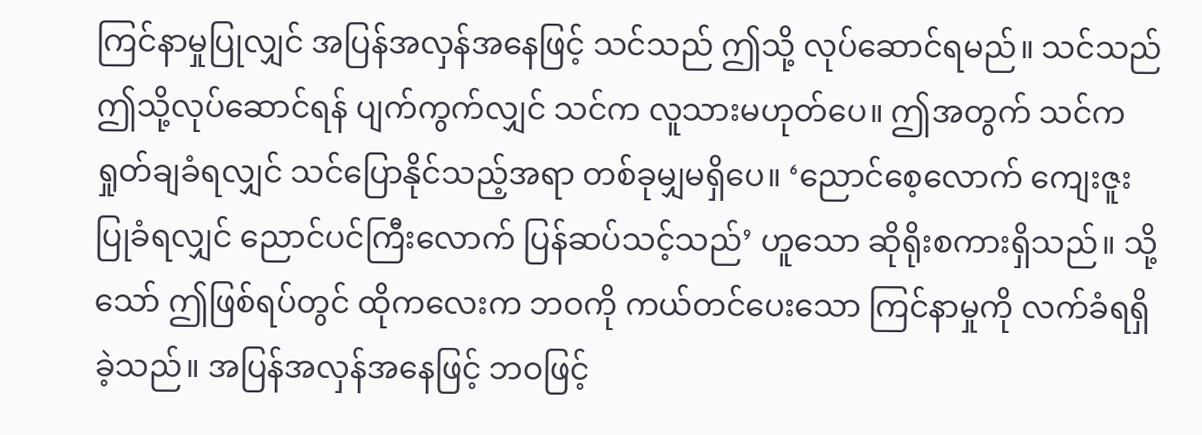ကြင်နာမှုပြုလျှင် အပြန်အလှန်အနေဖြင့် သင်သည် ဤသို့ လုပ်ဆောင်ရမည်။ သင်သည် ဤသို့လုပ်ဆောင်ရန် ပျက်ကွက်လျှင် သင်က လူသားမဟုတ်ပေ။ ဤအတွက် သင်က ရှုတ်ချခံရလျှင် သင်ပြောနိုင်သည့်အရာ တစ်ခုမျှမရှိပေ။ ‘ညောင်စေ့လောက် ကျေးဇူးပြုခံရလျှင် ညောင်ပင်ကြီးလောက် ပြန်ဆပ်သင့်သည်’ ဟူသော ဆိုရိုးစကားရှိသည်။ သို့သော် ဤဖြစ်ရပ်တွင် ထိုကလေးက ဘဝကို ကယ်တင်ပေးသော ကြင်နာမှုကို လက်ခံရရှိခဲ့သည်။ အပြန်အလှန်အနေဖြင့် ဘဝဖြင့်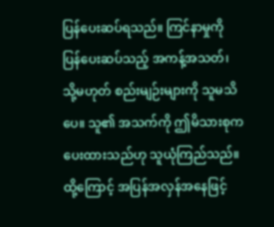ပြန်ပေးဆပ်ရသည်။ ကြင်နာမှုကို ပြန်ပေးဆပ်သည့် အကန့်အသတ်၊ သို့မဟုတ် စည်းမျဉ်းများကို သူမသိပေ။ သူ၏ အသက်ကို ဤမိသားစုကပေးထားသည်ဟု သူယုံကြည်သည်။ ထို့ကြောင့် အပြန်အလှန်အနေဖြင့်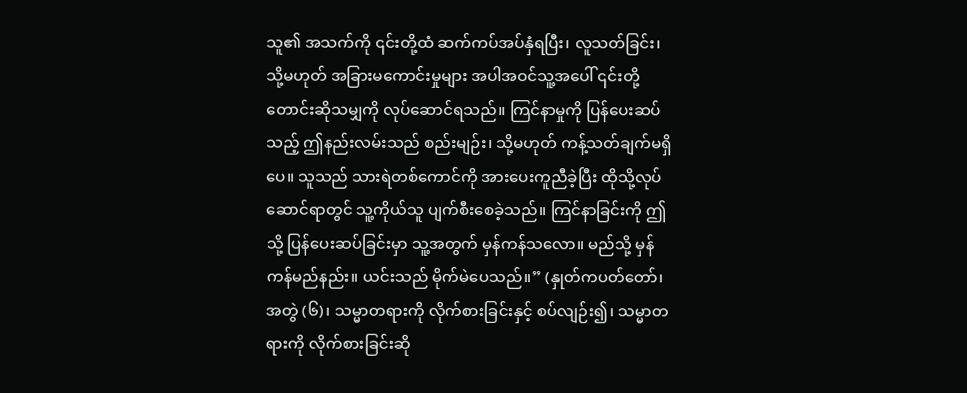သူ၏ အသက်ကို ၎င်းတို့ထံ ဆက်ကပ်အပ်နှံရပြီး၊ လူသတ်ခြင်း၊ သို့မဟုတ် အခြားမကောင်းမှုများ အပါအဝင်သူ့အပေါ် ၎င်းတို့ တောင်းဆိုသမျှကို လုပ်ဆောင်ရသည်။ ကြင်နာမှုကို ပြန်ပေးဆပ်သည့် ဤနည်းလမ်းသည် စည်းမျဉ်း၊ သို့မဟုတ် ကန့်သတ်ချက်မရှိပေ။ သူသည် သားရဲတစ်ကောင်ကို အားပေးကူညီခဲ့ပြီး ထိုသို့လုပ်ဆောင်ရာတွင် သူ့ကိုယ်သူ ပျက်စီးစေခဲ့သည်။ ကြင်နာခြင်းကို ဤသို့ ပြန်ပေးဆပ်ခြင်းမှာ သူ့အတွက် မှန်ကန်သလော။ မည်သို့ မှန်ကန်မည်နည်း။ ယင်းသည် မိုက်မဲပေသည်။” (နှုတ်ကပတ်တော်၊ အတွဲ (၆)၊ သမ္မာတရားကို လိုက်စားခြင်းနှင့် စပ်လျဉ်း၍၊ သမ္မာတရားကို လိုက်စားခြင်းဆို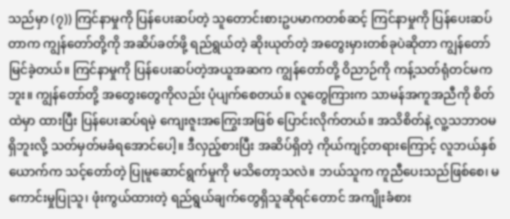သည်မှာ (၇)) ကြင်နာမှုကို ပြန်ပေးဆပ်တဲ့ သူတောင်းစားဥပမာကတစ်ဆင့် ကြင်နာမှုကို ပြန်ပေးဆပ်တာက ကျွန်တော်တို့ကို အဆိပ်ခတ်ဖို့ ရည်ရွယ်တဲ့ ဆိုးယုတ်တဲ့ အတွေးမှားတစ်ခုပဲဆိုတာ ကျွန်တော် မြင်ခဲ့တယ်။ ကြင်နာမှုကို ပြန်ပေးဆပ်တဲ့အယူအဆက ကျွန်တော်တို့ ဝိညာဉ်ကို ကန့်သတ်ရုံတင်မကဘူး။ ကျွန်တော်တို့ အတွေးတွေကိုလည်း ပုံပျက်စေတယ်။ လူတွေကြားက သာမန်အကူအညီကို စိတ်ထဲမှာ ထားပြီး ပြန်ပေးဆပ်ရမဲ့ ကျေးဇူးအကြွေးအဖြစ် ပြောင်းလိုက်တယ်။ အသိစိတ်နဲ့ လူ့သဘာဝမရှိဘူးလို့ သတ်မှတ်မခံရအောင်ပေါ့။ ဒီလှည့်စားပြီး အဆိပ်ရှိတဲ့ ကိုယ်ကျင့်တရားကြောင့် လူဘယ်နှစ်ယောက်က သင့်တော်တဲ့ ပြုမူဆောင်ရွက်မှုကို မသိတော့သလဲ။ ဘယ်သူက ကူညီပေးသည်ဖြစ်စေ၊ မကောင်းမှုပြုသူ၊ ဖုံးကွယ်ထားတဲ့ ရည်ရွယ်ချက်တွေရှိသူဆိုရင်တောင် အကျိုးခံစား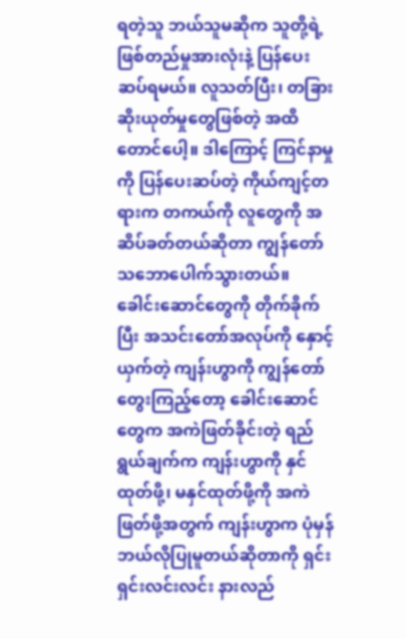ရတဲ့သူ ဘယ်သူမဆိုက သူတို့ရဲ့ ဖြစ်တည်မှုအားလုံးနဲ့ ပြန်ပေးဆပ်ရမယ်။ လူသတ်ပြီး၊ တခြားဆိုးယုတ်မှုတွေဖြစ်တဲ့ အထိတောင်ပေါ့။ ဒါကြောင့် ကြင်နာမှုကို ပြန်ပေးဆပ်တဲ့ ကိုယ်ကျင့်တရားက တကယ်ကို လူတွေကို အဆိပ်ခတ်တယ်ဆိုတာ ကျွန်တော် သဘောပေါက်သွားတယ်။ ခေါင်းဆောင်တွေကို တိုက်ခိုက်ပြီး အသင်းတော်အလုပ်ကို နှောင့်ယှက်တဲ့ ကျန်းဟွာကို ကျွန်တော် တွေးကြည့်တော့ ခေါင်းဆောင်တွေက အကဲဖြတ်ခိုင်းတဲ့ ရည်ရွယ်ချက်က ကျန်းဟွာကို နှင်ထုတ်ဖို့၊ မနှင်ထုတ်ဖို့ကို အကဲဖြတ်ဖို့အတွက် ကျန်းဟွာက ပုံမှန် ဘယ်လိုပြုမူတယ်ဆိုတာကို ရှင်းရှင်းလင်းလင်း နားလည်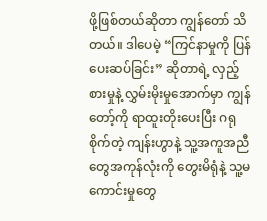ဖို့ဖြစ်တယ်ဆိုတာ ကျွန်တော် သိတယ်။ ဒါပေမဲ့ “ကြင်နာမှုကို ပြန်ပေးဆပ်ခြင်း” ဆိုတာရဲ့ လှည့်စားမှုနဲ့ လွှမ်းမိုးမှုအောက်မှာ ကျွန်တော့်ကို ရာထူးတိုးပေးပြီး ဂရုစိုက်တဲ့ ကျန်းဟွာနဲ့ သူ့အကူအညီတွေအကုန်လုံးကို တွေးမိရုံနဲ့ သူ့မကောင်းမှုတွေ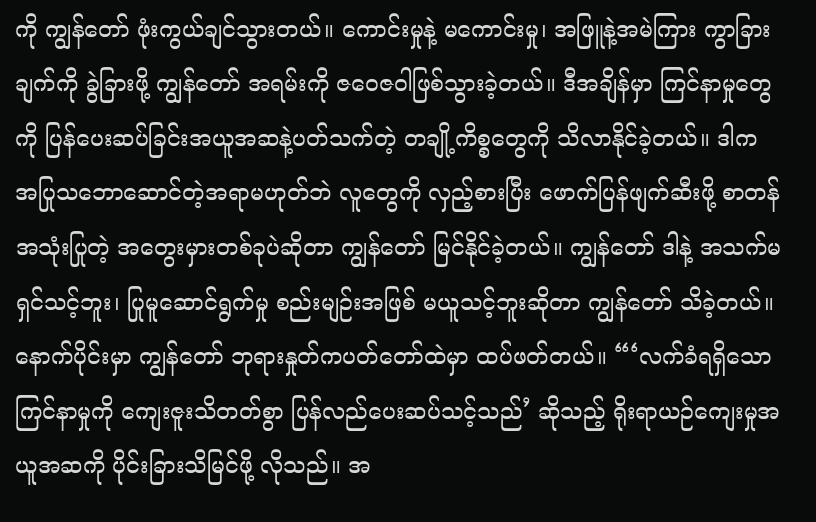ကို ကျွန်တော် ဖုံးကွယ်ချင်သွားတယ်။ ကောင်းမှုနဲ့ မကောင်းမှု၊ အဖြူနဲ့အမဲကြား ကွာခြားချက်ကို ခွဲခြားဖို့ ကျွန်တော် အရမ်းကို ဇဝေဇဝါဖြစ်သွားခဲ့တယ်။ ဒီအချိန်မှာ ကြင်နာမှုတွေကို ပြန်ပေးဆပ်ခြင်းအယူအဆနဲ့ပတ်သက်တဲ့ တချို့ကိစ္စတွေကို သိလာနိုင်ခဲ့တယ်။ ဒါက အပြုသဘောဆောင်တဲ့အရာမဟုတ်ဘဲ လူတွေကို လှည့်စားပြီး ဖောက်ပြန်ဖျက်ဆီးဖို့ စာတန်အသုံးပြုတဲ့ အတွေးမှားတစ်ခုပဲဆိုတာ ကျွန်တော် မြင်နိုင်ခဲ့တယ်။ ကျွန်တော် ဒါနဲ့ အသက်မရှင်သင့်ဘူး၊ ပြုမူဆောင်ရွက်မှု စည်းမျဉ်းအဖြစ် မယူသင့်ဘူးဆိုတာ ကျွန်တော် သိခဲ့တယ်။
နောက်ပိုင်းမှာ ကျွန်တော် ဘုရားနှုတ်ကပတ်တော်ထဲမှာ ထပ်ဖတ်တယ်။ “‘လက်ခံရရှိသော ကြင်နာမှုကို ကျေးဇူးသိတတ်စွာ ပြန်လည်ပေးဆပ်သင့်သည်’ ဆိုသည့် ရိုးရာယဉ်ကျေးမှုအယူအဆကို ပိုင်းခြားသိမြင်ဖို့ လိုသည်။ အ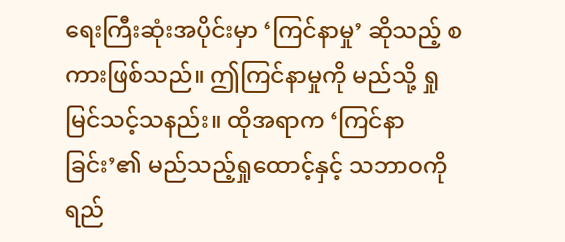ရေးကြီးဆုံးအပိုင်းမှာ ‘ကြင်နာမှု’ ဆိုသည့် စကားဖြစ်သည်။ ဤကြင်နာမှုကို မည်သို့ ရှုမြင်သင့်သနည်း။ ထိုအရာက ‘ကြင်နာခြင်း’၏ မည်သည့်ရှုထောင့်နှင့် သဘာဝကို ရည်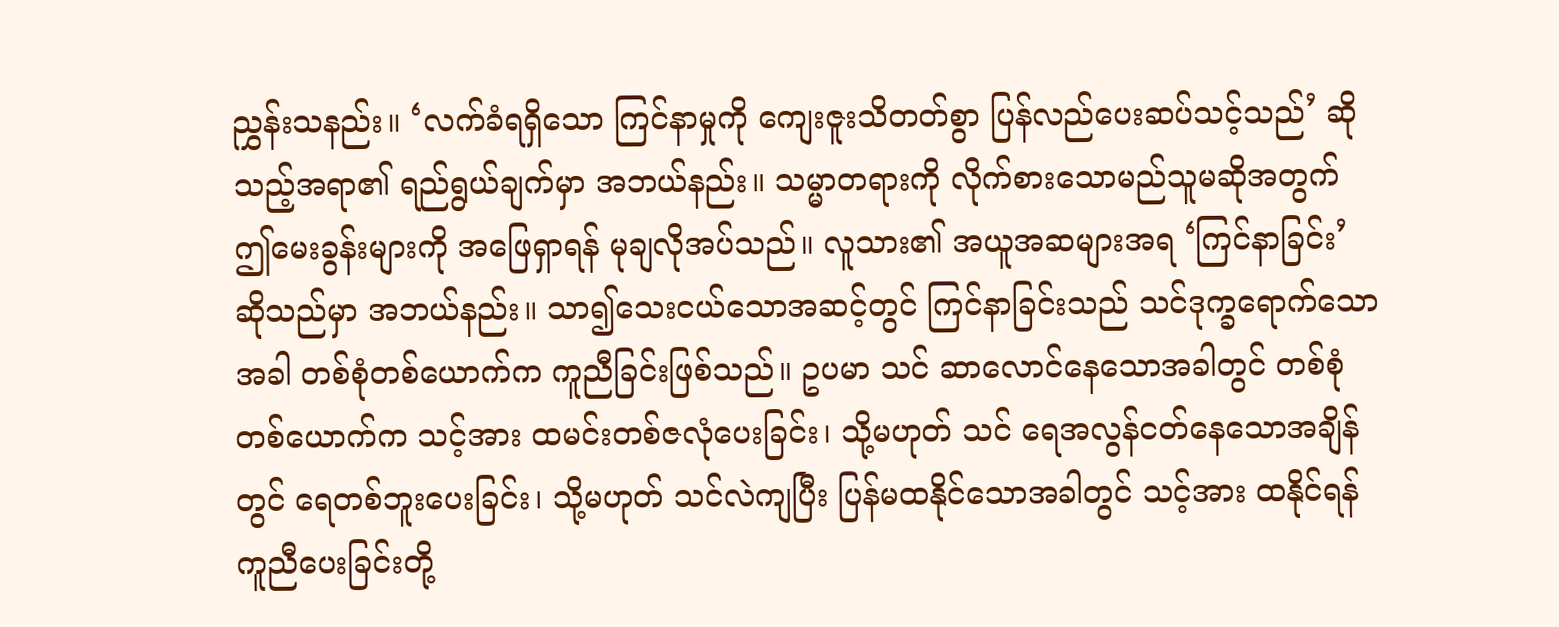ညွှန်းသနည်း။ ‘လက်ခံရရှိသော ကြင်နာမှုကို ကျေးဇူးသိတတ်စွာ ပြန်လည်ပေးဆပ်သင့်သည်’ ဆိုသည့်အရာ၏ ရည်ရွယ်ချက်မှာ အဘယ်နည်း။ သမ္မာတရားကို လိုက်စားသောမည်သူမဆိုအတွက် ဤမေးခွန်းများကို အဖြေရှာရန် မုချလိုအပ်သည်။ လူသား၏ အယူအဆများအရ ‘ကြင်နာခြင်း’ ဆိုသည်မှာ အဘယ်နည်း။ သာ၍သေးငယ်သောအဆင့်တွင် ကြင်နာခြင်းသည် သင်ဒုက္ခရောက်သောအခါ တစ်စုံတစ်ယောက်က ကူညီခြင်းဖြစ်သည်။ ဥပမာ သင် ဆာလောင်နေသောအခါတွင် တစ်စုံတစ်ယောက်က သင့်အား ထမင်းတစ်ဇလုံပေးခြင်း၊ သို့မဟုတ် သင် ရေအလွန်ငတ်နေသောအချိန်တွင် ရေတစ်ဘူးပေးခြင်း၊ သို့မဟုတ် သင်လဲကျပြီး ပြန်မထနိုင်သောအခါတွင် သင့်အား ထနိုင်ရန် ကူညီပေးခြင်းတို့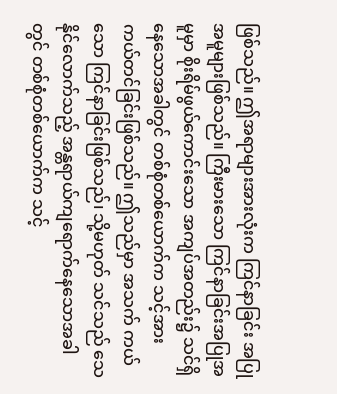ဖြစ်သည်။ ဤအရာများအားလုံးက ကြင်နာခြင်း အပြုအမူများဖြစ်သည်။ ကြီးမားသော ကြင်နာခြင်းအပြုအမူမှာ စိုးရိမ်ဖွယ်ကောင်းသော အကျပ်အတည်း၌ သင်ရှိနေသောအခါတွင် တစ်စုံတစ်ယောက်က သင့်အား ကယ်တင်ခြင်းဖြစ်သည်။ ဤသည်မှာ အသက် ကယ်သော ကြင်နာခြင်းဖြစ်သည်၊ သို့မဟုတ် သင်သည် သေနိုင်လောက်သည့် အန္တရာယ်ကျရောက်နေသောအခါတွင် တစ်စုံတစ်ယောက်က သင့်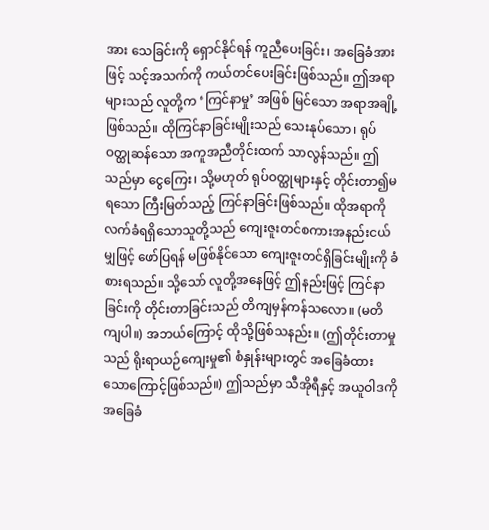အား သေခြင်းကို ရှောင်နိုင်ရန် ကူညီပေးခြင်း၊ အခြေခံအားဖြင့် သင့်အသက်ကို ကယ်တင်ပေးခြင်းဖြစ်သည်။ ဤအရာများသည် လူတို့က ‘ကြင်နာမှု’ အဖြစ် မြင်သော အရာအချို့ဖြစ်သည်။ ထိုကြင်နာခြင်းမျိုးသည် သေးနုပ်သော၊ ရုပ်ဝတ္ထုဆန်သော အကူအညီတိုင်းထက် သာလွန်သည်။ ဤသည်မှာ ငွေကြေး၊ သို့မဟုတ် ရုပ်ဝတ္ထုများနှင့် တိုင်းတာ၍မရသော ကြီးမြတ်သည့် ကြင်နာခြင်းဖြစ်သည်။ ထိုအရာကို လက်ခံရရှိသောသူတို့သည် ကျေးဇူးတင်စကားအနည်းငယ်မျှဖြင့် ဖော်ပြရန် မဖြစ်နိုင်သော ကျေးဇူးတင်ရှိခြင်းမျိုးကို ခံစားရသည်။ သို့သော် လူတို့အနေဖြင့် ဤနည်းဖြင့် ကြင်နာခြင်းကို တိုင်းတာခြင်းသည် တိကျမှန်ကန်သလော။ (မတိကျပါ။) အဘယ်ကြောင့် ထိုသို့ဖြစ်သနည်း။ (ဤတိုင်းတာမှုသည် ရိုးရာယဉ်ကျေးမှု၏ စံနှုန်းများတွင် အခြေခံထားသောကြောင့်ဖြစ်သည်။) ဤသည်မှာ သီအိုရီနှင့် အယူဝါဒကို အခြေခံ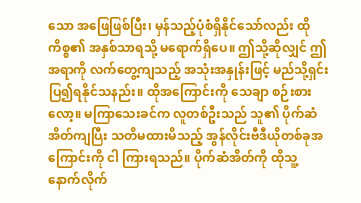သော အဖြေဖြစ်ပြီး၊ မှန်သည့်ပုံစံရှိနိုင်သော်လည်း ထိုကိစ္စ၏ အနှစ်သာရသို့ မရောက်ရှိပေ။ ဤသို့ဆိုလျှင် ဤအရာကို လက်တွေ့ကျသည့် အသုံးအနှုန်းဖြင့် မည်သို့ရှင်းပြ၍ရနိုင်သနည်း။ ထိုအကြောင်းကို သေချာ စဉ်းစားလော့။ မကြာသေးခင်က လူတစ်ဦးသည် သူ၏ ပိုက်ဆံအိတ်ကျပြီး သတိမထားမိသည့် အွန်လိုင်းဗီဒီယိုတစ်ခုအကြောင်းကို ငါ ကြားရသည်။ ပိုက်ဆံအိတ်ကို ထိုသူ့နောက်လိုက်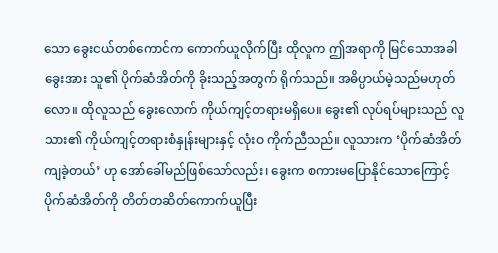သော ခွေးငယ်တစ်ကောင်က ကောက်ယူလိုက်ပြီး ထိုလူက ဤအရာကို မြင်သောအခါ ခွေးအား သူ၏ ပိုက်ဆံအိတ်ကို ခိုးသည့်အတွက် ရိုက်သည်။ အဓိပ္ပာယ်မဲ့သည်မဟုတ်လော။ ထိုလူသည် ခွေးလောက် ကိုယ်ကျင့်တရားမရှိပေ။ ခွေး၏ လုပ်ရပ်များသည် လူသား၏ ကိုယ်ကျင့်တရားစံနှုန်းများနှင့် လုံးဝ ကိုက်ညီသည်။ လူသားက ‘ပိုက်ဆံအိတ်ကျခဲ့တယ်’ ဟု အော်ခေါ်မည်ဖြစ်သော်လည်း၊ ခွေးက စကားမပြောနိုင်သောကြောင့် ပိုက်ဆံအိတ်ကို တိတ်တဆိတ်ကောက်ယူပြီး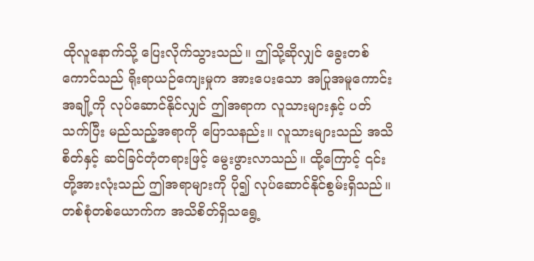ထိုလူနောက်သို့ ပြေးလိုက်သွားသည်။ ဤသို့ဆိုလျှင် ခွေးတစ်ကောင်သည် ရိုးရာယဉ်ကျေးမှုက အားပေးသော အပြုအမူကောင်းအချို့ကို လုပ်ဆောင်နိုင်လျှင် ဤအရာက လူသားများနှင့် ပတ်သက်ပြီး မည်သည့်အရာကို ပြောသနည်း။ လူသားများသည် အသိစိတ်နှင့် ဆင်ခြင်တုံတရားဖြင့် မွေးဖွားလာသည်။ ထို့ကြောင့် ၎င်းတို့အားလုံးသည် ဤအရာများကို ပို၍ လုပ်ဆောင်နိုင်စွမ်းရှိသည်။ တစ်စုံတစ်ယောက်က အသိစိတ်ရှိသရွေ့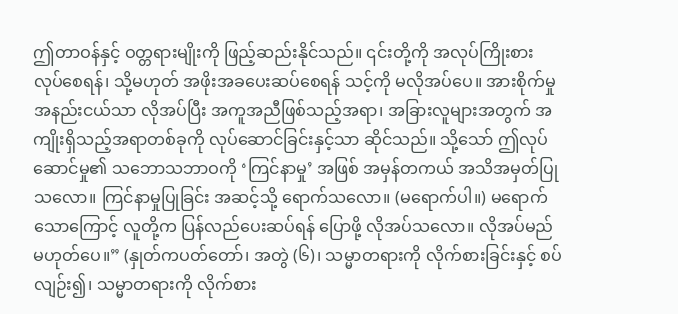ဤတာဝန်နှင့် ဝတ္တရားမျိုးကို ဖြည့်ဆည်းနိုင်သည်။ ၎င်းတို့ကို အလုပ်ကြိုးစားလုပ်စေရန်၊ သို့မဟုတ် အဖိုးအခပေးဆပ်စေရန် သင့်ကို မလိုအပ်ပေ။ အားစိုက်မှုအနည်းငယ်သာ လိုအပ်ပြီး အကူအညီဖြစ်သည့်အရာ၊ အခြားလူများအတွက် အကျိုးရှိသည့်အရာတစ်ခုကို လုပ်ဆောင်ခြင်းနှင့်သာ ဆိုင်သည်။ သို့သော် ဤလုပ်ဆောင်မှု၏ သဘောသဘာဝကို ‘ကြင်နာမှု’ အဖြစ် အမှန်တကယ် အသိအမှတ်ပြုသလော။ ကြင်နာမှုပြုခြင်း အဆင့်သို့ ရောက်သလော။ (မရောက်ပါ။) မရောက်သောကြောင့် လူတို့က ပြန်လည်ပေးဆပ်ရန် ပြောဖို့ လိုအပ်သလော။ လိုအပ်မည်မဟုတ်ပေ။” (နှုတ်ကပတ်တော်၊ အတွဲ (၆)၊ သမ္မာတရားကို လိုက်စားခြင်းနှင့် စပ်လျဉ်း၍၊ သမ္မာတရားကို လိုက်စား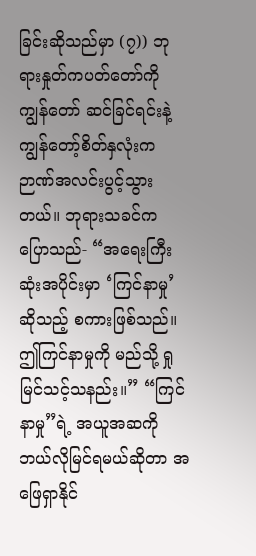ခြင်းဆိုသည်မှာ (၇)) ဘုရားနှုတ်ကပတ်တော်ကို ကျွန်တော် ဆင်ခြင်ရင်းနဲ့ ကျွန်တော့်စိတ်နှလုံးက ဉာဏ်အလင်းပွင့်သွားတယ်။ ဘုရားသခင်က ပြောသည်- “အရေးကြီးဆုံးအပိုင်းမှာ ‘ကြင်နာမှု’ ဆိုသည့် စကားဖြစ်သည်။ ဤကြင်နာမှုကို မည်သို့ ရှုမြင်သင့်သနည်း။” “ကြင်နာမှု”ရဲ့ အယူအဆကို ဘယ်လိုမြင်ရမယ်ဆိုတာ အဖြေရှာနိုင်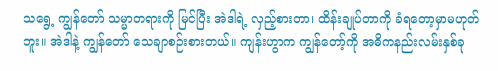သရွေ့ ကျွန်တော် သမ္မာတရားကို မြင်ပြီး အဲဒါရဲ့ လှည့်စားတာ၊ ထိန်းချုပ်တာကို ခံရတော့မှာမဟုတ်ဘူး။ အဲဒါနဲ့ ကျွန်တော် သေချာစဉ်းစားတယ်။ ကျန်းဟွာက ကျွန်တော့်ကို အဓိကနည်းလမ်းနှစ်ခု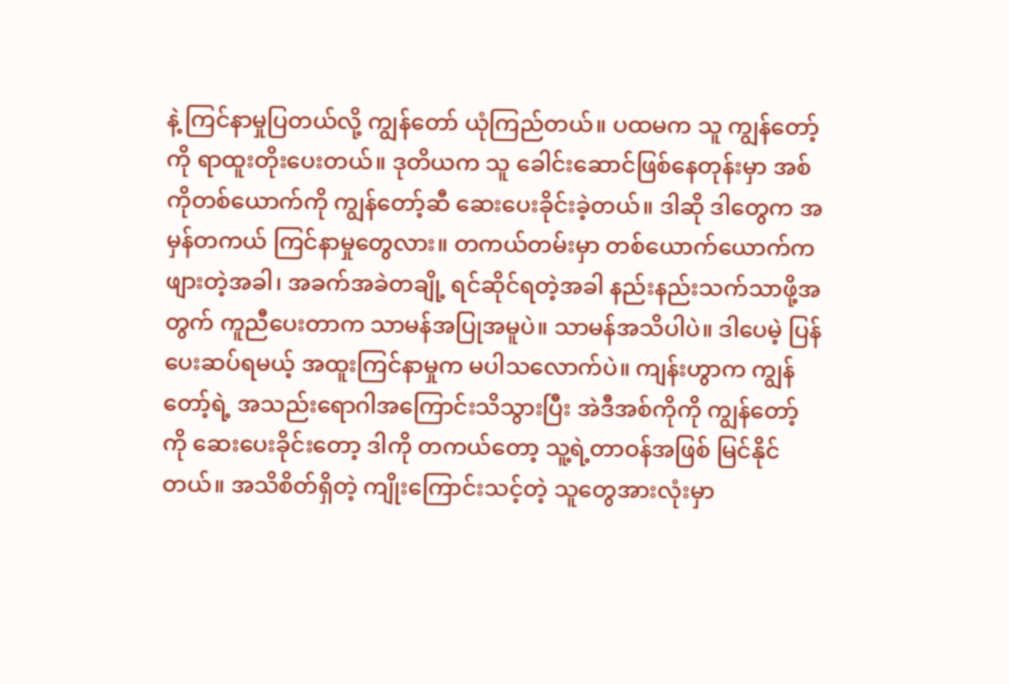နဲ့ ကြင်နာမှုပြတယ်လို့ ကျွန်တော် ယုံကြည်တယ်။ ပထမက သူ ကျွန်တော့်ကို ရာထူးတိုးပေးတယ်။ ဒုတိယက သူ ခေါင်းဆောင်ဖြစ်နေတုန်းမှာ အစ်ကိုတစ်ယောက်ကို ကျွန်တော့်ဆီ ဆေးပေးခိုင်းခဲ့တယ်။ ဒါဆို ဒါတွေက အမှန်တကယ် ကြင်နာမှုတွေလား။ တကယ်တမ်းမှာ တစ်ယောက်ယောက်က ဖျားတဲ့အခါ၊ အခက်အခဲတချို့ ရင်ဆိုင်ရတဲ့အခါ နည်းနည်းသက်သာဖို့အတွက် ကူညီပေးတာက သာမန်အပြုအမူပဲ။ သာမန်အသိပါပဲ။ ဒါပေမဲ့ ပြန်ပေးဆပ်ရမယ့် အထူးကြင်နာမှုက မပါသလောက်ပဲ။ ကျန်းဟွာက ကျွန်တော့်ရဲ့ အသည်းရောဂါအကြောင်းသိသွားပြီး အဲဒီအစ်ကိုကို ကျွန်တော့်ကို ဆေးပေးခိုင်းတော့ ဒါကို တကယ်တော့ သူ့ရဲ့တာဝန်အဖြစ် မြင်နိုင်တယ်။ အသိစိတ်ရှိတဲ့ ကျိုးကြောင်းသင့်တဲ့ သူတွေအားလုံးမှာ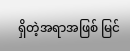ရှိတဲ့အရာအဖြစ် မြင်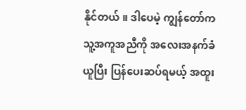နိုင်တယ်။ ဒါပေမဲ့ ကျွန်တော်က သူ့အကူအညီကို အလေးအနက်ခံယူပြီး ပြန်ပေးဆပ်ရမယ့် အထူး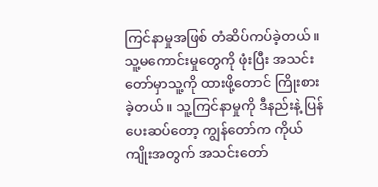ကြင်နာမှုအဖြစ် တံဆိပ်ကပ်ခဲ့တယ်။ သူ့မကောင်းမှုတွေကို ဖုံးပြီး အသင်းတော်မှာသူ့ကို ထားဖို့တောင် ကြိုးစားခဲ့တယ်။ သူ့ကြင်နာမှုကို ဒီနည်းနဲ့ ပြန်ပေးဆပ်တော့ ကျွန်တော်က ကိုယ်ကျိုးအတွက် အသင်းတော်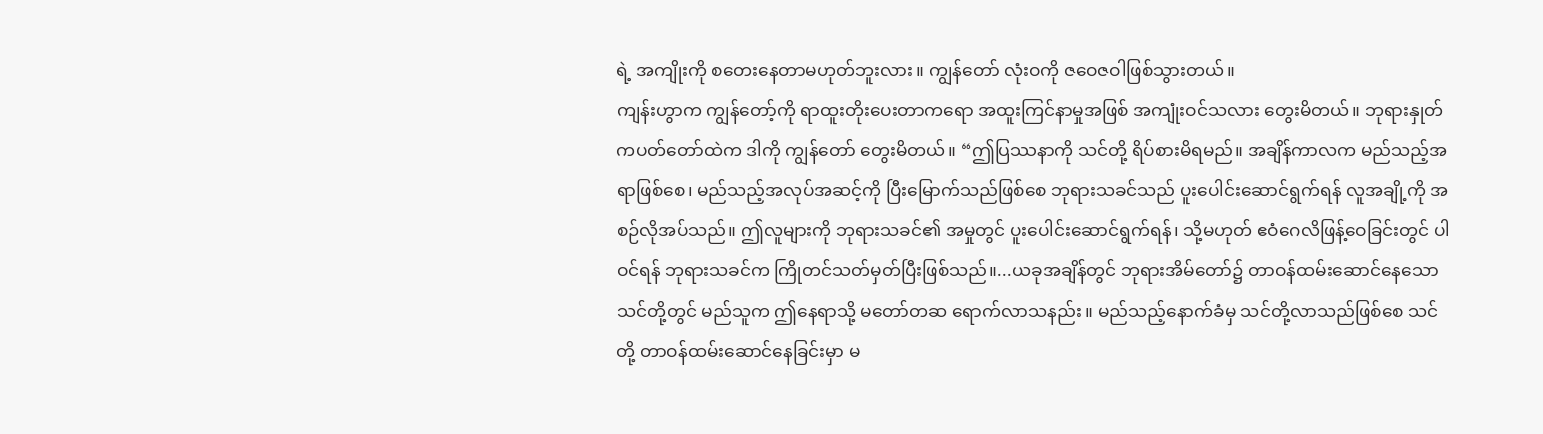ရဲ့ အကျိုးကို စတေးနေတာမဟုတ်ဘူးလား။ ကျွန်တော် လုံးဝကို ဇဝေဇဝါဖြစ်သွားတယ်။
ကျန်းဟွာက ကျွန်တော့်ကို ရာထူးတိုးပေးတာကရော အထူးကြင်နာမှုအဖြစ် အကျုံးဝင်သလား တွေးမိတယ်။ ဘုရားနှုတ်ကပတ်တော်ထဲက ဒါကို ကျွန်တော် တွေးမိတယ်။ “ဤပြဿနာကို သင်တို့ ရိပ်စားမိရမည်။ အချိန်ကာလက မည်သည့်အရာဖြစ်စေ၊ မည်သည့်အလုပ်အဆင့်ကို ပြီးမြောက်သည်ဖြစ်စေ ဘုရားသခင်သည် ပူးပေါင်းဆောင်ရွက်ရန် လူအချို့ကို အစဉ်လိုအပ်သည်။ ဤလူများကို ဘုရားသခင်၏ အမှုတွင် ပူးပေါင်းဆောင်ရွက်ရန်၊ သို့မဟုတ် ဧဝံဂေလိဖြန့်ဝေခြင်းတွင် ပါဝင်ရန် ဘုရားသခင်က ကြိုတင်သတ်မှတ်ပြီးဖြစ်သည်။...ယခုအချိန်တွင် ဘုရားအိမ်တော်၌ တာဝန်ထမ်းဆောင်နေသော သင်တို့တွင် မည်သူက ဤနေရာသို့ မတော်တဆ ရောက်လာသနည်း။ မည်သည့်နောက်ခံမှ သင်တို့လာသည်ဖြစ်စေ သင်တို့ တာဝန်ထမ်းဆောင်နေခြင်းမှာ မ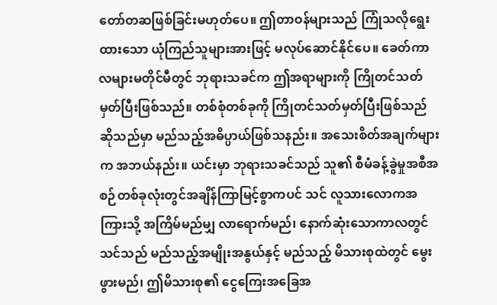တော်တဆဖြစ်ခြင်းမဟုတ်ပေ။ ဤတာဝန်များသည် ကြုံသလိုရွေးထားသော ယုံကြည်သူများအားဖြင့် မလုပ်ဆောင်နိုင်ပေ။ ခေတ်ကာလများမတိုင်မီတွင် ဘုရားသခင်က ဤအရာများကို ကြိုတင်သတ်မှတ်ပြီးဖြစ်သည်။ တစ်စုံတစ်ခုကို ကြိုတင်သတ်မှတ်ပြီးဖြစ်သည်ဆိုသည်မှာ မည်သည့်အဓိပ္ပာယ်ဖြစ်သနည်း။ အသေးစိတ်အချက်များက အဘယ်နည်း။ ယင်းမှာ ဘုရားသခင်သည် သူ၏ စီမံခန့်ခွဲမှုအစီအစဉ်တစ်ခုလုံးတွင်အချိန်ကြာမြင့်စွာကပင် သင် လူသားလောကအကြားသို့ အကြိမ်မည်မျှ လာရောက်မည်၊ နောက်ဆုံးသောကာလတွင် သင်သည် မည်သည့်အမျိုးအနွယ်နှင့် မည်သည့် မိသားစုထဲတွင် မွေးဖွားမည်၊ ဤမိသားစု၏ ငွေကြေးအခြေအ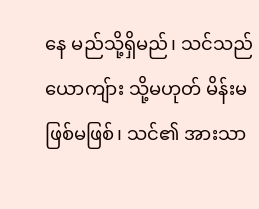နေ မည်သို့ရှိမည်၊ သင်သည် ယောကျ်ား သို့မဟုတ် မိန်းမ ဖြစ်မဖြစ်၊ သင်၏ အားသာ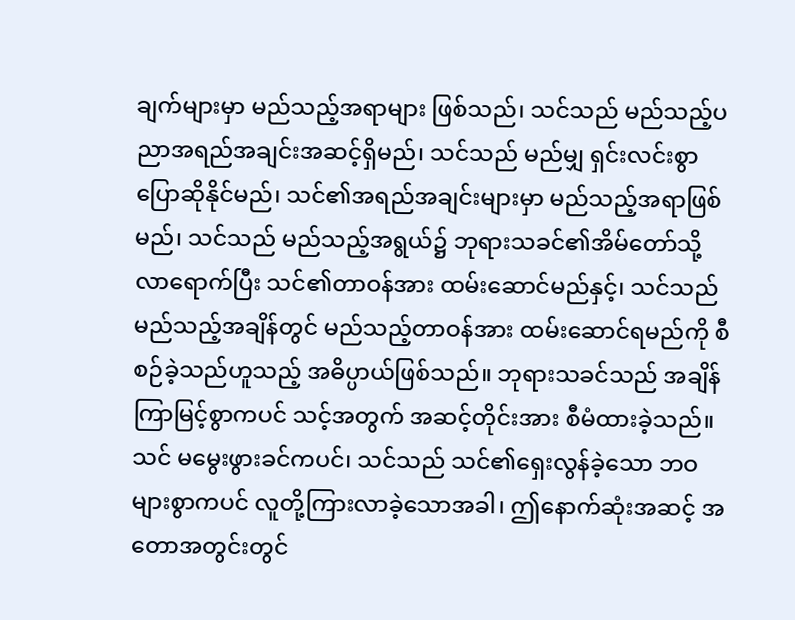ချက်များမှာ မည်သည့်အရာများ ဖြစ်သည်၊ သင်သည် မည်သည့်ပညာအရည်အချင်းအဆင့်ရှိမည်၊ သင်သည် မည်မျှ ရှင်းလင်းစွာ ပြောဆိုနိုင်မည်၊ သင်၏အရည်အချင်းများမှာ မည်သည့်အရာဖြစ်မည်၊ သင်သည် မည်သည့်အရွယ်၌ ဘုရားသခင်၏အိမ်တော်သို့ လာရောက်ပြီး သင်၏တာဝန်အား ထမ်းဆောင်မည်နှင့်၊ သင်သည် မည်သည့်အချိန်တွင် မည်သည့်တာဝန်အား ထမ်းဆောင်ရမည်ကို စီစဉ်ခဲ့သည်ဟူသည့် အဓိပ္ပာယ်ဖြစ်သည်။ ဘုရားသခင်သည် အချိန်ကြာမြင့်စွာကပင် သင့်အတွက် အဆင့်တိုင်းအား စီမံထားခဲ့သည်။ သင် မမွေးဖွားခင်ကပင်၊ သင်သည် သင်၏ရှေးလွန်ခဲ့သော ဘဝများစွာကပင် လူတို့ကြားလာခဲ့သောအခါ၊ ဤနောက်ဆုံးအဆင့် အတောအတွင်းတွင်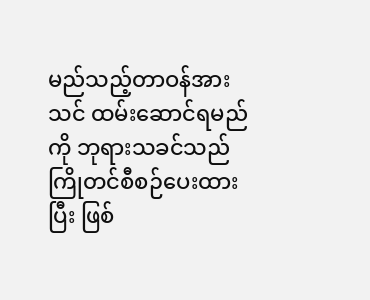မည်သည့်တာဝန်အား သင် ထမ်းဆောင်ရမည်ကို ဘုရားသခင်သည် ကြိုတင်စီစဉ်ပေးထားပြီး ဖြစ်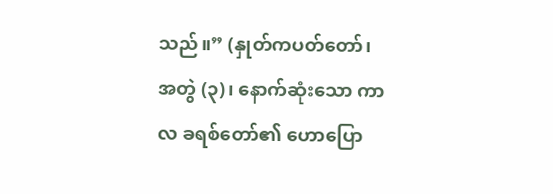သည်။” (နှုတ်ကပတ်တော်၊ အတွဲ (၃)၊ နောက်ဆုံးသော ကာလ ခရစ်တော်၏ ဟောပြော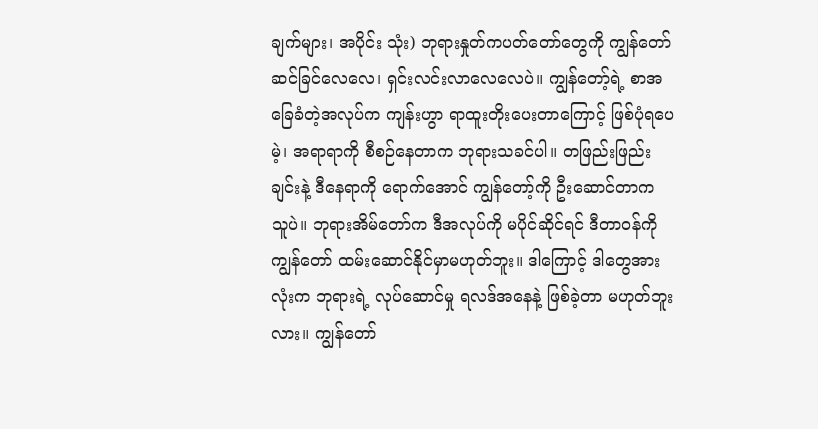ချက်များ၊ အပိုင်း သုံး) ဘုရားနှုတ်ကပတ်တော်တွေကို ကျွန်တော် ဆင်ခြင်လေလေ၊ ရှင်းလင်းလာလေလေပဲ။ ကျွန်တော့်ရဲ့ စာအခြေခံတဲ့အလုပ်က ကျန်းဟွာ ရာထူးတိုးပေးတာကြောင့် ဖြစ်ပုံရပေမဲ့၊ အရာရာကို စီစဉ်နေတာက ဘုရားသခင်ပါ။ တဖြည်းဖြည်းချင်းနဲ့ ဒီနေရာကို ရောက်အောင် ကျွန်တော့်ကို ဦးဆောင်တာက သူပဲ။ ဘုရားအိမ်တော်က ဒီအလုပ်ကို မပိုင်ဆိုင်ရင် ဒီတာဝန်ကို ကျွန်တော် ထမ်းဆောင်နိုင်မှာမဟုတ်ဘူး။ ဒါကြောင့် ဒါတွေအားလုံးက ဘုရားရဲ့ လုပ်ဆောင်မှု ရလဒ်အနေနဲ့ ဖြစ်ခဲ့တာ မဟုတ်ဘူးလား။ ကျွန်တော်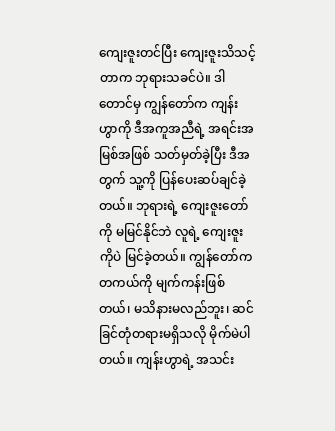ကျေးဇူးတင်ပြီး ကျေးဇူးသိသင့်တာက ဘုရားသခင်ပဲ။ ဒါတောင်မှ ကျွန်တော်က ကျန်းဟွာကို ဒီအကူအညီရဲ့ အရင်းအမြစ်အဖြစ် သတ်မှတ်ခဲ့ပြီး ဒီအတွက် သူ့ကို ပြန်ပေးဆပ်ချင်ခဲ့တယ်။ ဘုရားရဲ့ ကျေးဇူးတော်ကို မမြင်နိုင်ဘဲ လူရဲ့ ကျေးဇူးကိုပဲ မြင်ခဲ့တယ်။ ကျွန်တော်က တကယ်ကို မျက်ကန်းဖြစ်တယ်၊ မသိနားမလည်ဘူး၊ ဆင်ခြင်တုံတရားမရှိသလို မိုက်မဲပါတယ်။ ကျန်းဟွာရဲ့ အသင်း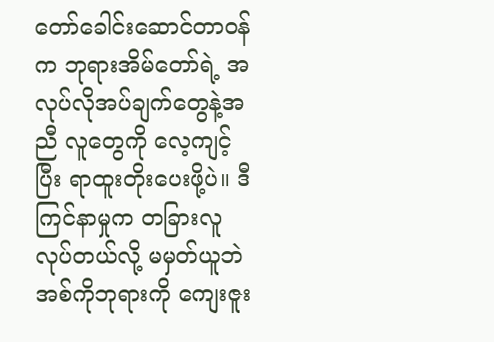တော်ခေါင်းဆောင်တာဝန်က ဘုရားအိမ်တော်ရဲ့ အလုပ်လိုအပ်ချက်တွေနဲ့အညီ လူတွေကို လေ့ကျင့်ပြီး ရာထူးတိုးပေးဖို့ပဲ။ ဒီကြင်နာမှုက တခြားလူလုပ်တယ်လို့ မမှတ်ယူဘဲ အစ်ကိုဘုရားကို ကျေးဇူး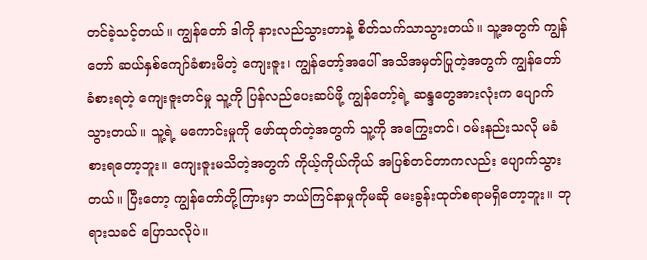တင်ခဲ့သင့်တယ်။ ကျွန်တော် ဒါကို နားလည်သွားတာနဲ့ စိတ်သက်သာသွားတယ်။ သူ့အတွက် ကျွန်တော် ဆယ်နှစ်ကျော်ခံစားမိတဲ့ ကျေးဇူး၊ ကျွန်တော့်အပေါ် အသိအမှတ်ပြုတဲ့အတွက် ကျွန်တော် ခံစားရတဲ့ ကျေးဇူးတင်မှု သူ့ကို ပြန်လည်ပေးဆပ်ဖို့ ကျွန်တော့်ရဲ့ ဆန္ဒတွေအားလုံးက ပျောက်သွားတယ်။ သူ့ရဲ့ မကောင်းမှုကို ဖော်ထုတ်တဲ့အတွက် သူ့ကို အကြွေးတင်၊ ဝမ်းနည်းသလို မခံစားရတော့ဘူး။ ကျေးဇူးမသိတဲ့အတွက် ကိုယ့်ကိုယ်ကိုယ် အပြစ်တင်တာကလည်း ပျောက်သွားတယ်။ ပြီးတော့ ကျွန်တော်တို့ကြားမှာ ဘယ်ကြင်နာမှုကိုမဆို မေးခွန်းထုတ်စရာမရှိတော့ဘူး။ ဘုရားသခင် ပြောသလိုပဲ။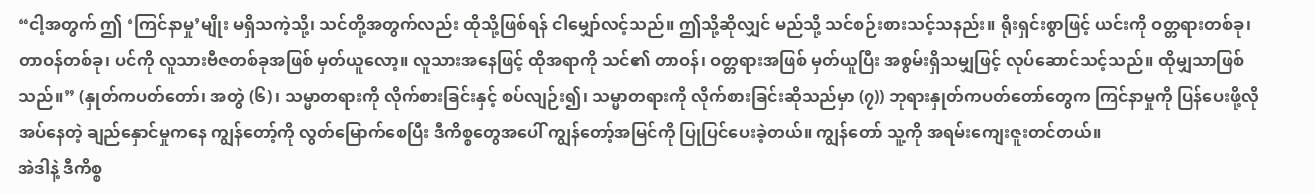“ငါ့အတွက် ဤ ‘ကြင်နာမှု’မျိုး မရှိသကဲ့သို့၊ သင်တို့အတွက်လည်း ထိုသို့ဖြစ်ရန် ငါမျှော်လင့်သည်။ ဤသို့ဆိုလျှင် မည်သို့ သင်စဉ်းစားသင့်သနည်း။ ရိုးရှင်းစွာဖြင့် ယင်းကို ဝတ္တရားတစ်ခု၊ တာဝန်တစ်ခု၊ ပင်ကို လူသားဗီဇတစ်ခုအဖြစ် မှတ်ယူလော့။ လူသားအနေဖြင့် ထိုအရာကို သင်၏ တာဝန်၊ ဝတ္တရားအဖြစ် မှတ်ယူပြီး အစွမ်းရှိသမျှဖြင့် လုပ်ဆောင်သင့်သည်။ ထိုမျှသာဖြစ်သည်။” (နှုတ်ကပတ်တော်၊ အတွဲ (၆)၊ သမ္မာတရားကို လိုက်စားခြင်းနှင့် စပ်လျဉ်း၍၊ သမ္မာတရားကို လိုက်စားခြင်းဆိုသည်မှာ (၇)) ဘုရားနှုတ်ကပတ်တော်တွေက ကြင်နာမှုကို ပြန်ပေးဖို့လိုအပ်နေတဲ့ ချည်နှောင်မှုကနေ ကျွန်တော့်ကို လွတ်မြောက်စေပြီး ဒီကိစ္စတွေအပေါ် ကျွန်တော့်အမြင်ကို ပြုပြင်ပေးခဲ့တယ်။ ကျွန်တော် သူ့ကို အရမ်းကျေးဇူးတင်တယ်။
အဲဒါနဲ့ ဒီကိစ္စ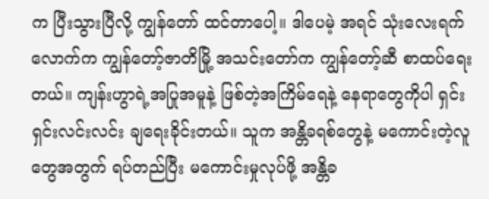က ပြီးသွားပြီလို့ ကျွန်တော် ထင်တာပေါ့။ ဒါပေမဲ့ အရင် သုံးလေးရက်လောက်က ကျွန်တော့်ဇာတိမြို့ အသင်းတော်က ကျွန်တော့်ဆီ စာထပ်ရေးတယ်။ ကျန်းဟွာရဲ့အပြုအမူနဲ့ ဖြစ်တဲ့အကြိမ်ရေနဲ့ နေရာတွေကိုပါ ရှင်းရှင်းလင်းလင်း ချရေးခိုင်းတယ်။ သူက အန္တိခရစ်တွေနဲ့ မကောင်းတဲ့လူတွေအတွက် ရပ်တည်ပြီး မကောင်းမှုလုပ်ဖို့ အန္တိခ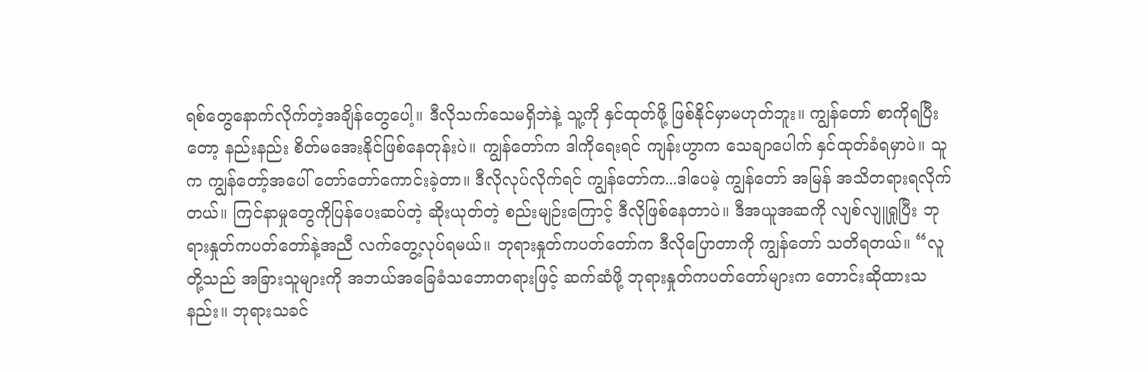ရစ်တွေနောက်လိုက်တဲ့အချိန်တွေပေါ့။ ဒီလိုသက်သေမရှိဘဲနဲ့ သူ့ကို နှင်ထုတ်ဖို့ ဖြစ်နိုင်မှာမဟုတ်ဘူး။ ကျွန်တော် စာကိုရပြီးတော့ နည်းနည်း စိတ်မအေးနိုင်ဖြစ်နေတုန်းပဲ။ ကျွန်တော်က ဒါကိုရေးရင် ကျန်းဟွာက သေချာပေါက် နှင်ထုတ်ခံရမှာပဲ။ သူက ကျွန်တော့်အပေါ် တော်တော်ကောင်းခဲ့တာ။ ဒီလိုလုပ်လိုက်ရင် ကျွန်တော်က...ဒါပေမဲ့ ကျွန်တော် အမြန် အသိတရားရလိုက်တယ်။ ကြင်နာမှုတွေကိုပြန်ပေးဆပ်တဲ့ ဆိုးယုတ်တဲ့ စည်းမျဉ်းကြောင့် ဒီလိုဖြစ်နေတာပဲ။ ဒီအယူအဆကို လျစ်လျူရှုပြီး ဘုရားနှုတ်ကပတ်တော်နဲ့အညီ လက်တွေ့လုပ်ရမယ်။ ဘုရားနှုတ်ကပတ်တော်က ဒီလိုပြောတာကို ကျွန်တော် သတိရတယ်။ “လူတို့သည် အခြားသူများကို အဘယ်အခြေခံသဘောတရားဖြင့် ဆက်ဆံဖို့ ဘုရားနှုတ်ကပတ်တော်များက တောင်းဆိုထားသနည်း။ ဘုရားသခင်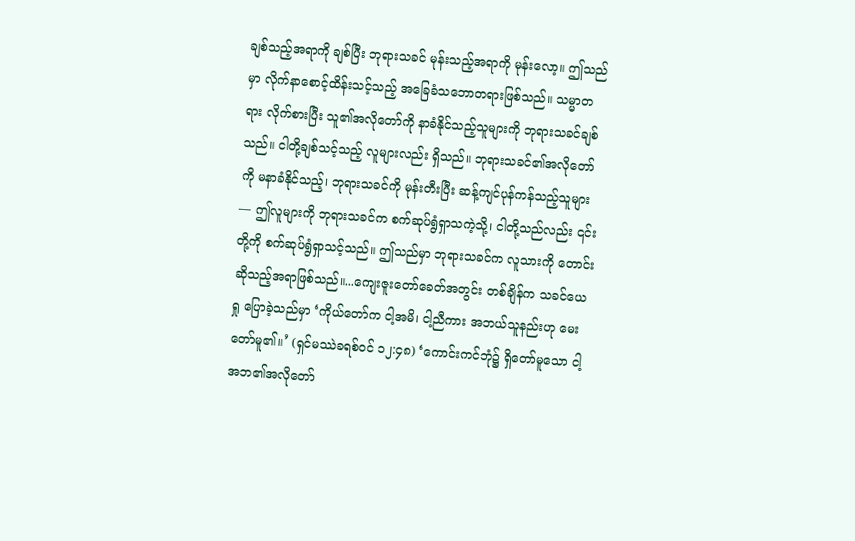ချစ်သည့်အရာကို ချစ်ပြီး ဘုရားသခင် မုန်းသည့်အရာကို မုန်းလော့။ ဤသည်မှာ လိုက်နာစောင့်ထိန်းသင့်သည့် အခြေခံသဘောတရားဖြစ်သည်။ သမ္မာတရား လိုက်စားပြီး သူ၏အလိုတော်ကို နာခံနိုင်သည့်သူများကို ဘုရားသခင်ချစ်သည်။ ငါတို့ချစ်သင့်သည့် လူများလည်း ရှိသည်။ ဘုရားသခင်၏အလိုတော်ကို မနာခံနိုင်သည့်၊ ဘုရားသခင်ကို မုန်းတီးပြီး ဆန့်ကျင်ပုန်ကန်သည့်သူများ— ဤလူများကို ဘုရားသခင်က စက်ဆုပ်ရွံရှာသကဲ့သို့၊ ငါတို့သည်လည်း ၎င်းတို့ကို စက်ဆုပ်ရွံရှာသင့်သည်။ ဤသည်မှာ ဘုရားသခင်က လူသားကို တောင်းဆိုသည့်အရာဖြစ်သည်။...ကျေးဇူးတော်ခေတ်အတွင်း တစ်ချိန်က သခင်ယေရှု ပြောခဲ့သည်မှာ ‘ကိုယ်တော်က ငါ့အမိ၊ ငါ့ညီကား အဘယ်သူနည်းဟု မေးတော်မူ၏။’ (ရှင်မဿဲခရစ်ဝင် ၁၂:၄၈) ‘ကောင်းကင်ဘုံ၌ ရှိတော်မူသော ငါ့အဘ၏အလိုတော်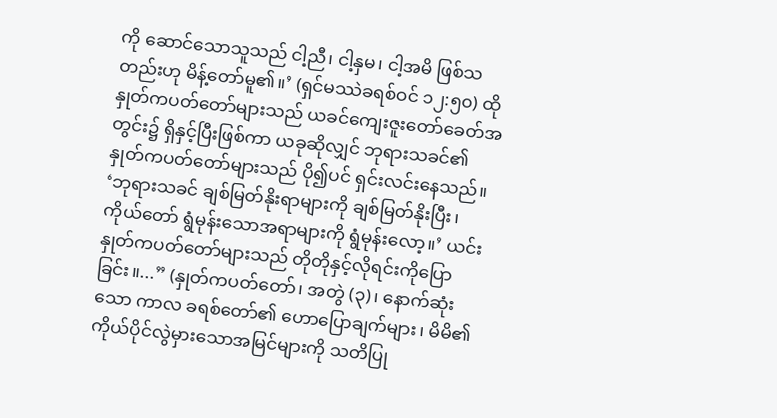ကို ဆောင်သောသူသည် ငါ့ညီ၊ ငါ့နှမ၊ ငါ့အမိ ဖြစ်သတည်းဟု မိန့်တော်မူ၏။’ (ရှင်မဿဲခရစ်ဝင် ၁၂:၅၀) ထိုနှုတ်ကပတ်တော်များသည် ယခင်ကျေးဇူးတော်ခေတ်အတွင်း၌ ရှိနှင့်ပြီးဖြစ်ကာ ယခုဆိုလျှင် ဘုရားသခင်၏ နှုတ်ကပတ်တော်များသည် ပို၍ပင် ရှင်းလင်းနေသည်။ ‘ဘုရားသခင် ချစ်မြတ်နိုးရာများကို ချစ်မြတ်နိုးပြီး၊ ကိုယ်တော် ရွံမုန်းသောအရာများကို ရွံမုန်းလော့။’ ယင်းနှုတ်ကပတ်တော်များသည် တိုတိုနှင့်လိုရင်းကိုပြောခြင်း။...” (နှုတ်ကပတ်တော်၊ အတွဲ (၃)၊ နောက်ဆုံးသော ကာလ ခရစ်တော်၏ ဟောပြောချက်များ၊ မိမိ၏ကိုယ်ပိုင်လွဲမှားသောအမြင်များကို သတိပြု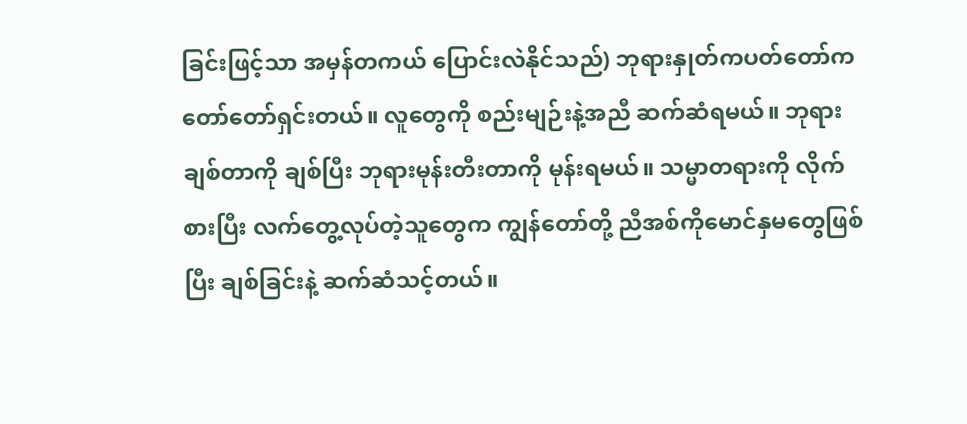ခြင်းဖြင့်သာ အမှန်တကယ် ပြောင်းလဲနိုင်သည်) ဘုရားနှုတ်ကပတ်တော်က တော်တော်ရှင်းတယ်။ လူတွေကို စည်းမျဉ်းနဲ့အညီ ဆက်ဆံရမယ်။ ဘုရားချစ်တာကို ချစ်ပြီး ဘုရားမုန်းတီးတာကို မုန်းရမယ်။ သမ္မာတရားကို လိုက်စားပြီး လက်တွေ့လုပ်တဲ့သူတွေက ကျွန်တော်တို့ ညီအစ်ကိုမောင်နှမတွေဖြစ်ပြီး ချစ်ခြင်းနဲ့ ဆက်ဆံသင့်တယ်။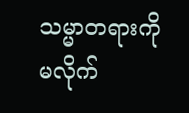သမ္မာတရားကို မလိုက်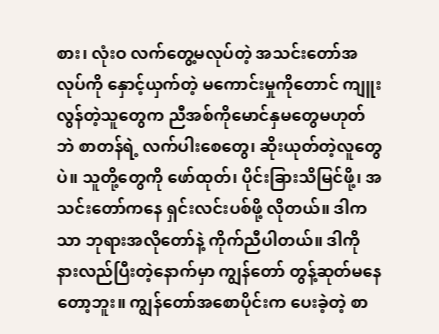စား၊ လုံးဝ လက်တွေ့မလုပ်တဲ့ အသင်းတော်အလုပ်ကို နှောင့်ယှက်တဲ့ မကောင်းမှုကိုတောင် ကျူးလွန်တဲ့သူတွေက ညီအစ်ကိုမောင်နှမတွေမဟုတ်ဘဲ စာတန်ရဲ့ လက်ပါးစေတွေ၊ ဆိုးယုတ်တဲ့လူတွေပဲ။ သူတို့တွေကို ဖော်ထုတ်၊ ပိုင်းခြားသိမြင်ဖို့၊ အသင်းတော်ကနေ ရှင်းလင်းပစ်ဖို့ လိုတယ်။ ဒါကသာ ဘုရားအလိုတော်နဲ့ ကိုက်ညီပါတယ်။ ဒါကို နားလည်ပြီးတဲ့နောက်မှာ ကျွန်တော် တွန့်ဆုတ်မနေတော့ဘူး။ ကျွန်တော်အစောပိုင်းက ပေးခဲ့တဲ့ စာ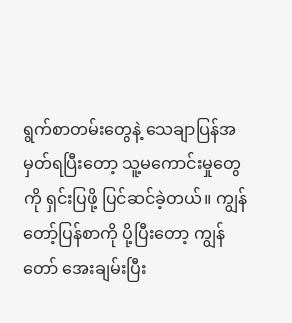ရွက်စာတမ်းတွေနဲ့ သေချာပြန်အမှတ်ရပြီးတော့ သူ့မကောင်းမှုတွေကို ရှင်းပြဖို့ ပြင်ဆင်ခဲ့တယ်။ ကျွန်တော့်ပြန်စာကို ပို့ပြီးတော့ ကျွန်တော် အေးချမ်းပြီး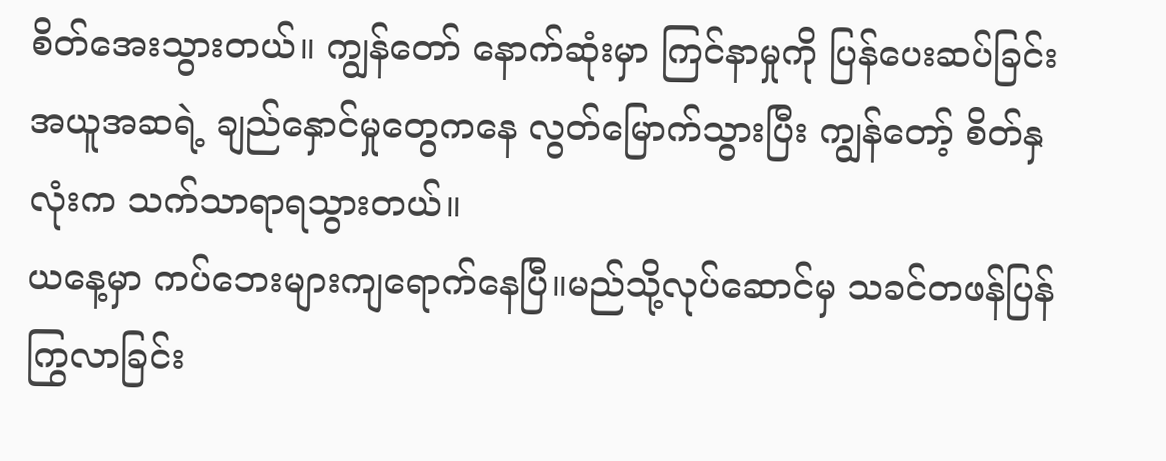စိတ်အေးသွားတယ်။ ကျွန်တော် နောက်ဆုံးမှာ ကြင်နာမှုကို ပြန်ပေးဆပ်ခြင်းအယူအဆရဲ့ ချည်နှောင်မှုတွေကနေ လွတ်မြောက်သွားပြီး ကျွန်တော့် စိတ်နှလုံးက သက်သာရာရသွားတယ်။
ယနေ့မှာ ကပ်ဘေးများကျရောက်နေပြီ။မည်သို့လုပ်ဆောင်မှ သခင်တဖန်ပြန်ကြွလာခြင်း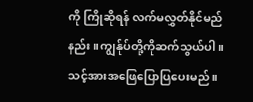ကို ကြိုဆိုရန် လက်မလွှတ်နိုင်မည်နည်း။ကျွန်ုပ်တို့ကိုဆက်သွယ်ပါ။သင့်အားအဖြေပြောပြပေးမည်။